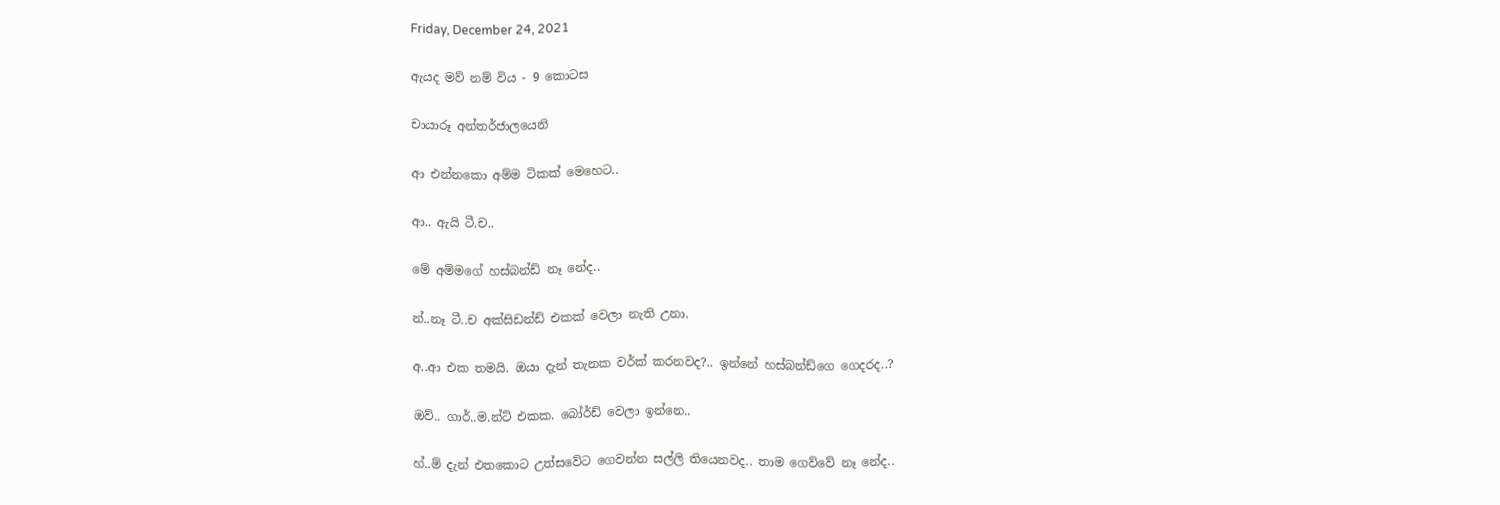Friday, December 24, 2021

ඇයද මව් නම් විය - 9 කොටස

චායාරූ අන්තර්ජාලයෙනි

ආ එන්නකො අම්ම ටිකක් මෙහෙට..

ආ.. ඇයි ටී.ච..

මේ අම්මගේ හස්බන්ඩ් නෑ නේද..

න්..නෑ ටී..ච අක්සිඩන්ඩ් එකක් වෙලා නැති උනා.

අ..ආ එක තමයි. ඔයා දැන් තැනක වර්ක් කරනවද?.. ඉන්නේ හස්බන්ඩ්ගෙ ගෙදරද..?

ඔව්.. ගාර්..ම.න්ට් එකක. බෝර්ඩ් වෙලා ඉන්නෙ..

හ්..ම් දැන් එතකොට උත්සවේට ගෙවන්න සල්ලි තියෙනවද.. තාම ගෙව්වේ නෑ නේද..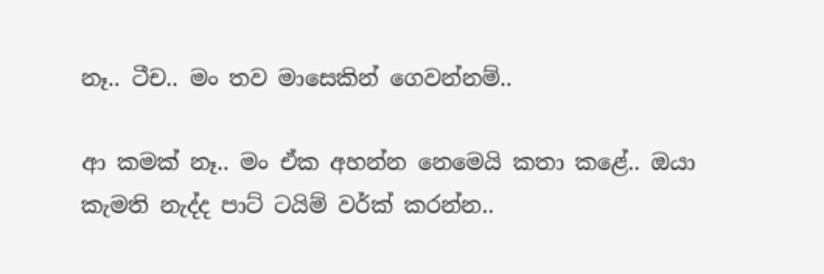නෑ.. ටීච.. මං තව මාසෙකින් ගෙවන්නම්..

ආ කමක් නෑ.. මං ඒක අහන්න නෙමෙයි කතා කළේ.. ඔයා කැමති නැද්ද පාට් ටයිම් වර්ක් කරන්න..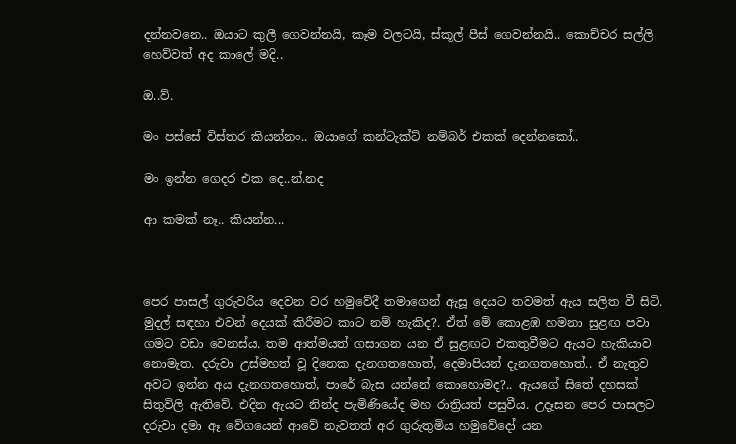දන්නවනෙ.. ඔයාට කුලී ගෙවන්නයි, කෑම වලටයි, ස්කූල් පීස් ගෙවන්නයි.. කොච්චර සල්ලි හෙව්වත් අද කාලේ මදි..

ඔ..ව්.

මං පස්සේ විස්තර කියන්නං.. ඔයාගේ කන්ටැක්ට් නම්බර් එකක් දෙන්නකෝ..

මං ඉන්න ගෙදර එක දෙ..න්.නද

ආ කමක් නෑ.. කියන්න...



පෙර පාසල් ගුරුවරිය දෙවන වර හමුවේදී තමාගෙන් ඇසූ දෙයට තවමත් ඇය සලිත වී සිටි. මුදල් සඳහා එවන් දෙයක් කිරීමට කාට නම් හැකිද?. ඒත් මේ කොළඹ හමනා සුළඟ පවා ගමට වඩා වෙනස්ය. තම ආත්මයත් ගසාගන යන ඒ සුළඟට එකතුවීමට ඇයට හැකියාව නොමැත. දරුවා උස්මහත් වූ දිනෙක දැනගතහොත්, දෙමාපියන් දැනගතහොත්.. ඒ නැතුව අවට ඉන්න අය දැනගතහොත්, පාරේ බැස යන්නේ කොහොමද?.. ඇයගේ සිතේ දහසක් සිතුවිලි ඇතිවේ. එදින ඇයට නින්ද පැමිණියේද මහ රාත්‍රියත් පසුවීය. උදෑසන පෙර පාසලට දරුවා දමා ඈ වේගයෙන් ආවේ නැවතත් අර ගුරුතුමිය හමුවේදෝ යන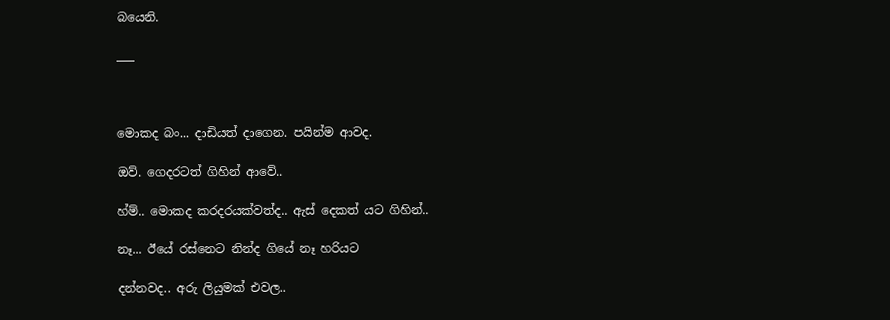බයෙනි.

___



මොකද බං... දාඩියත් දාගෙන. පයින්ම ආවද.

ඔව්. ගෙදරටත් ගිහින් ආවේ..

හ්ම්.. මොකද කරදරයක්වත්ද.. ඇස් දෙකත් යට ගිහින්..

නෑ... ඊයේ රස්නෙට නින්ද ගියේ නෑ හරියට

දන්නවද.. අරු ලියුමක් එවල..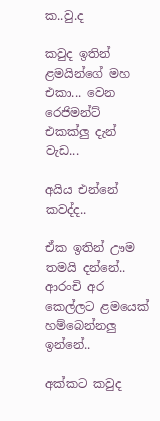ක..වු.ද

කවුද ඉතින් ළමයින්ගේ මහ එකා... වෙන රෙජිමන්ට් එකක්ලු දැන් වැඩ...

අයිය එන්නේ කවද්ද..

ඒක ඉතින් ඌම තමයි දන්නේ.. ආරංචි අර කෙල්ලට ළමයෙක් හම්බෙන්නලු ඉන්නේ..

අක්කට කවුද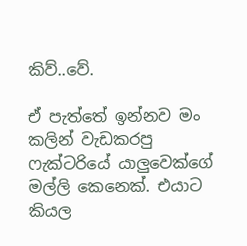කිව්..වේ.

ඒ පැත්තේ ඉන්නව මං කලින් වැඩකරපු ෆැක්ටරියේ යාලුවෙක්ගේ මල්ලි කෙනෙක්. එයාට කියල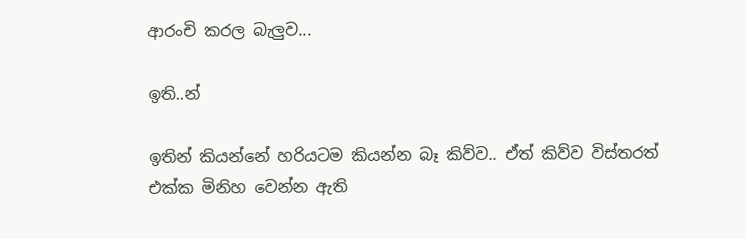ආරංචි කරල බැලුව...

ඉති..න්

ඉතින් කියන්නේ හරියටම කියන්න බෑ කිව්ව.. ඒත් කිව්ව විස්තරත් එක්ක මිනිහ වෙන්න ඇති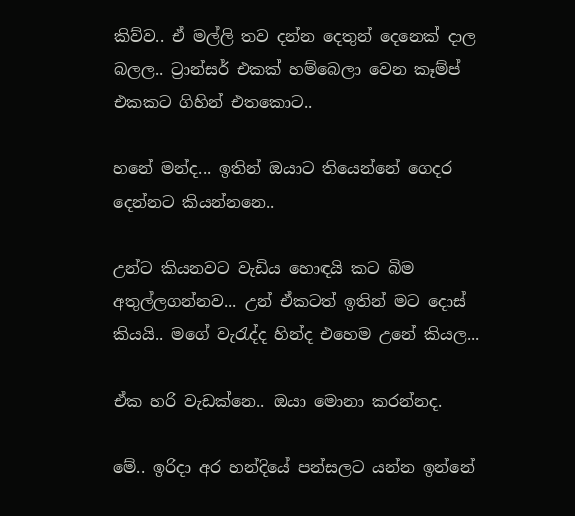කිව්ව.. ඒ මල්ලි තව දන්න දෙතුන් දෙනෙක් දාල බලල.. ට්‍රාන්සර් එකක් හම්බෙලා වෙන කෑම්ප් එකකට ගිහින් එතකොට..

හනේ මන්ද... ඉතින් ඔයාට තියෙන්නේ ගෙදර දෙන්නට කියන්නනෙ..

උන්ට කියනවට වැඩිය හොඳයි කට බිම අතුල්ලගන්නව... උන් ඒකටත් ඉතින් මට දොස් කියයි.. මගේ වැරැද්ද හින්ද එහෙම උනේ කියල...

ඒක හරි වැඩක්නෙ.. ඔයා මොනා කරන්නද.

මේ.. ඉරිදා අර හන්දියේ පන්සලට යන්න ඉන්නේ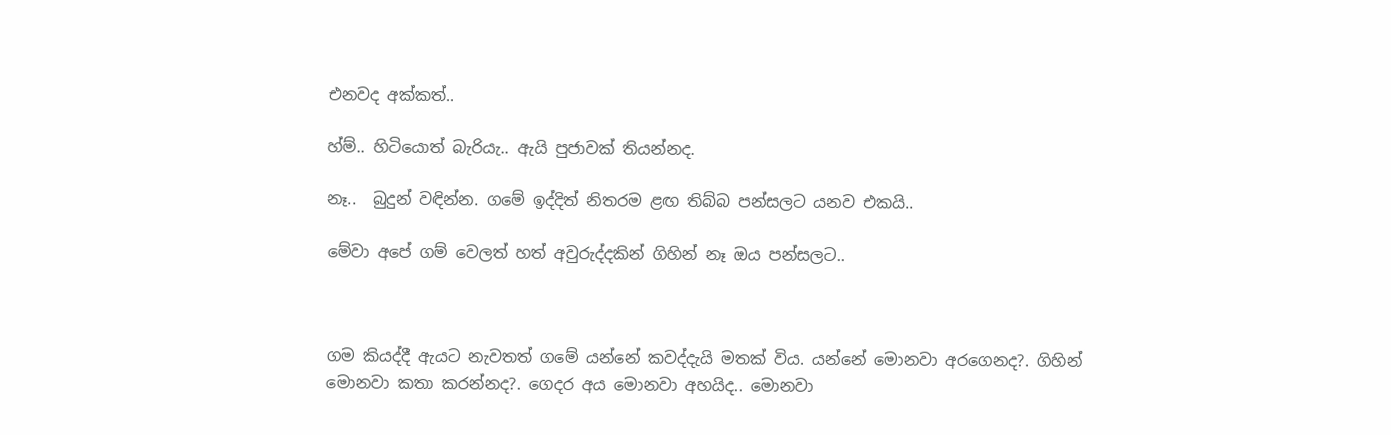එනවද අක්කත්..

හ්ම්.. හිටියොත් බැරියැ.. ඇයි පුජාවක් තියන්නද.

නෑ..  බුදුන් වඳින්න. ගමේ ඉද්දිත් නිතරම ළඟ තිබ්බ පන්සලට යනව එකයි..

මේවා අපේ ගම් වෙලත් හත් අවුරුද්දකින් ගිහින් නෑ ඔය පන්සලට..



ගම කියද්දී ඇයට නැවතත් ගමේ යන්නේ කවද්දැයි මතක් විය. යන්නේ මොනවා අරගෙනද?. ගිහින් මොනවා කතා කරන්නද?. ගෙදර අය මොනවා අහයිද.. මොනවා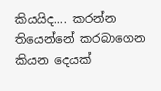කියයිද.... කරන්න තියෙන්නේ කරබාගෙන කියන දෙයක්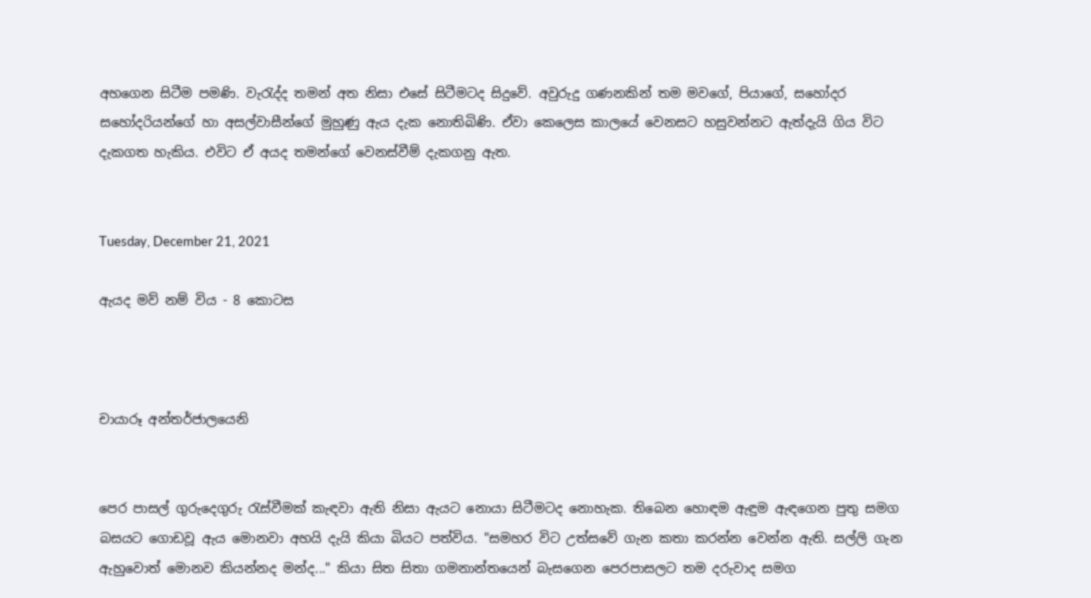අහගෙන සිටීම පමණි. වැරැද්ද තමන් අත නිසා එසේ සිටීමටද සිදුවේ. අවුරුදු ගණනකින් තම මවගේ, පියාගේ, සහෝදර සහෝදරියන්ගේ හා අසල්වාසීන්ගේ මුහුණු ඇය දැක නොතිබිණි. ඒවා කෙලෙස කාලයේ වෙනසට හසුවන්නට ඇත්දැයි ගිය විට දැකගත හැකිය. එවිට ඒ අයද තමන්ගේ වෙනස්වීම් දැකගනු ඇත.


Tuesday, December 21, 2021

ඇයද මව් නම් විය - 8 කොටස



චායාරූ අන්තර්ජාලයෙනි


පෙර පාසල් ගුරුදෙගුරු රැස්වීමක් කැඳවා ඇති නිසා ඇයට නොයා සිටීමටද නොහැක. තිබෙන හොඳම ඇඳුම ඇඳගෙන පුතු සමග බසයට ගොඩවූ ඇය මොනවා අහයි දැයි කියා බියට පත්විය. "සමහර විට උත්සවේ ගැන කතා කරන්න වෙන්න ඇති. සල්ලි ගැන ඇහුවොත් මොනව කියන්නද මන්ද..." කියා සිත සිතා ගමනාන්තයෙන් බැසගෙන පෙරපාසලට තම දරුවාද සමග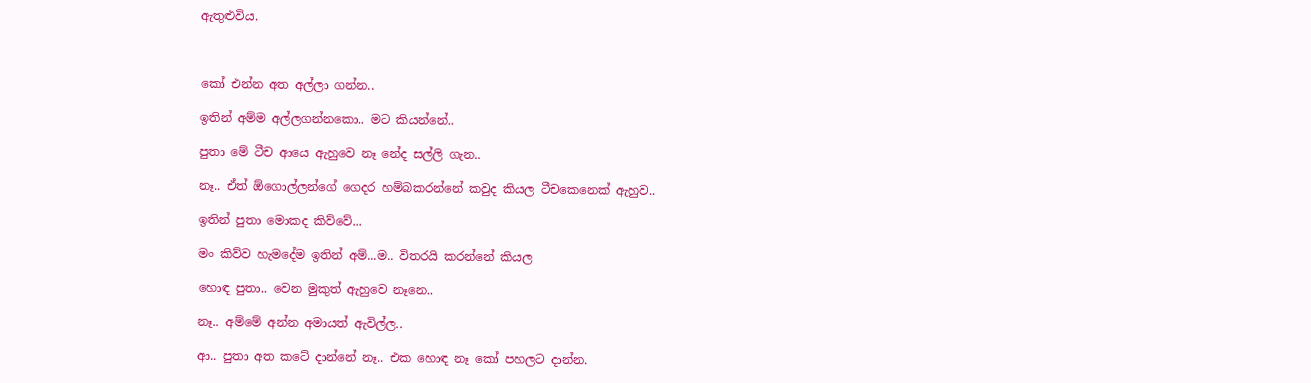ඇතුළුවිය.



කෝ එන්න අත අල්ලා ගන්න..

ඉතින් අම්ම අල්ලගන්නකො.. මට කියන්නේ..

පුතා මේ ටීච ආයෙ ඇහුවෙ නෑ නේද සල්ලි ගැන..

නෑ.. ඒත් ඕගොල්ලන්ගේ ගෙදර හම්බකරන්නේ කවුද කියල ටීචකෙනෙක් ඇහුව..

ඉතින් පුතා මොකද කිව්වේ...

මං කිව්ව හැමදේම ඉතින් අම්...ම.. විතරයි කරන්නේ කියල

හොඳ පුතා.. වෙන මුකුත් ඇහුවෙ නෑනෙ..

නෑ.. අම්මේ අන්න අමායත් ඇවිල්ල..

ආ.. පුතා අත කටේ දාන්නේ නෑ.. එක හොඳ නෑ කෝ පහලට දාන්න.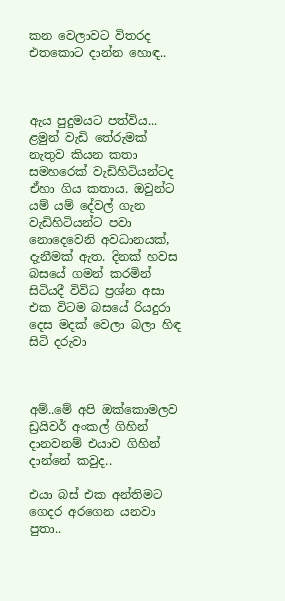කන වෙලාවට විතරද එතකොට දාන්න හොඳ..



ඇය පුදුමයට පත්විය... ළමුන් වැඩි තේරුමක් නැතුව කියන කතා සමහරෙක් වැඩිහිටියන්ටද ඒහා ගිය කතාය. ඔවුන්ට යම් යම් දේවල් ගැන වැඩිහිටියන්ට පවා නොදෙවෙනි අවධානයක්, දැනීමක් ඇත. දිනක් හවස බසයේ ගමන් කරමින් සිටියදී විවිධ ප්‍රශ්න අසා එක විටම බසයේ රියදුරා දෙස මදක් වෙලා බලා හිඳ සිටි දරුවා



අම්..මේ අපි ඔක්කොමලව ඩ්‍රයිවර් අංකල් ගිහින් දානවනම් එයාව ගිහින් දාන්නේ කවුද..

එයා බස් එක අන්තිමට ගෙදර අරගෙන යනවා පුතා..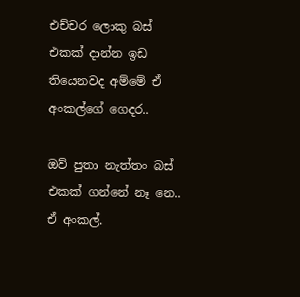එච්චර ලොකු බස් එකක් දාන්න ඉඩ තියෙනවද අම්මේ ඒ අංකල්ගේ ගෙදර..

ඔව් පුතා නැත්තං බස් එකක් ගන්නේ නෑ නෙ.. ඒ අංකල්.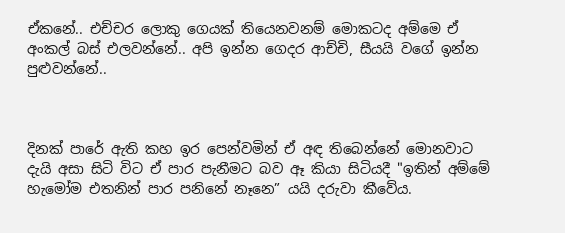ඒකනේ.. එච්චර ලොකු ගෙයක් තියෙනවනම් මොකටද අම්මෙ ඒ අංකල් බස් එලවන්නේ.. අපි ඉන්න ගෙදර ආච්චි, සීයයි වගේ ඉන්න පුළුවන්නේ..



දිනක් පාරේ ඇති කහ ඉර පෙන්වමින් ඒ අඳ තිබෙන්නේ මොනවාට දැයි අසා සිටි විට ඒ පාර පැනීමට බව ඈ කියා සිටියදී "ඉතින් අම්මේ හැමෝම එතනින් පාර පනිනේ නෑනෙ” යයි දරුවා කීවේය.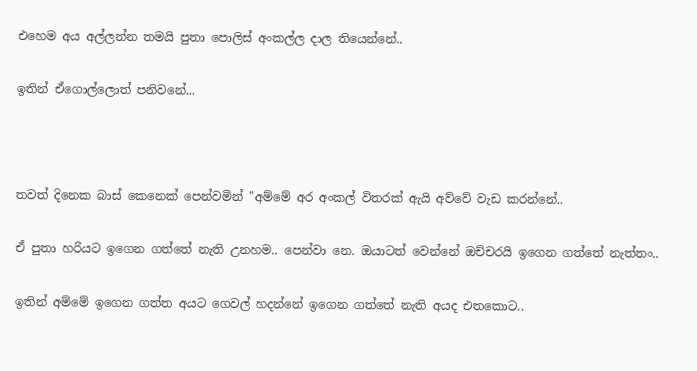එහෙම අය අල්ලන්න තමයි පුතා පොලිස් අංකල්ල දාල තියෙන්නේ..

ඉතින් ඒගොල්ලොත් පනිවනේ...



තවත් දිනෙක බාස් කෙනෙක් පෙන්වමින් "අම්මේ අර අංකල් විතරක් ඇයි අව්වේ වැඩ කරන්නේ..

ඒ පුතා හරියට ඉගෙන ගත්තේ නැති උනහම.. පෙන්වා නෙ. ඔයාටත් වෙන්නේ ඔච්චරයි ඉගෙන ගත්තේ නැත්තං..

ඉතින් අම්මේ ඉගෙන ගත්ත අයට ගෙවල් හදන්නේ ඉගෙන ගත්තේ නැති අයද එතකොට..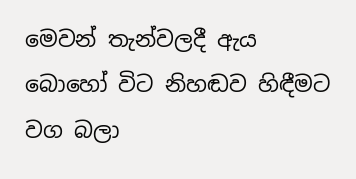මෙවන් තැන්වලදී ඇය බොහෝ විට නිහඬව හිඳීමට වග බලා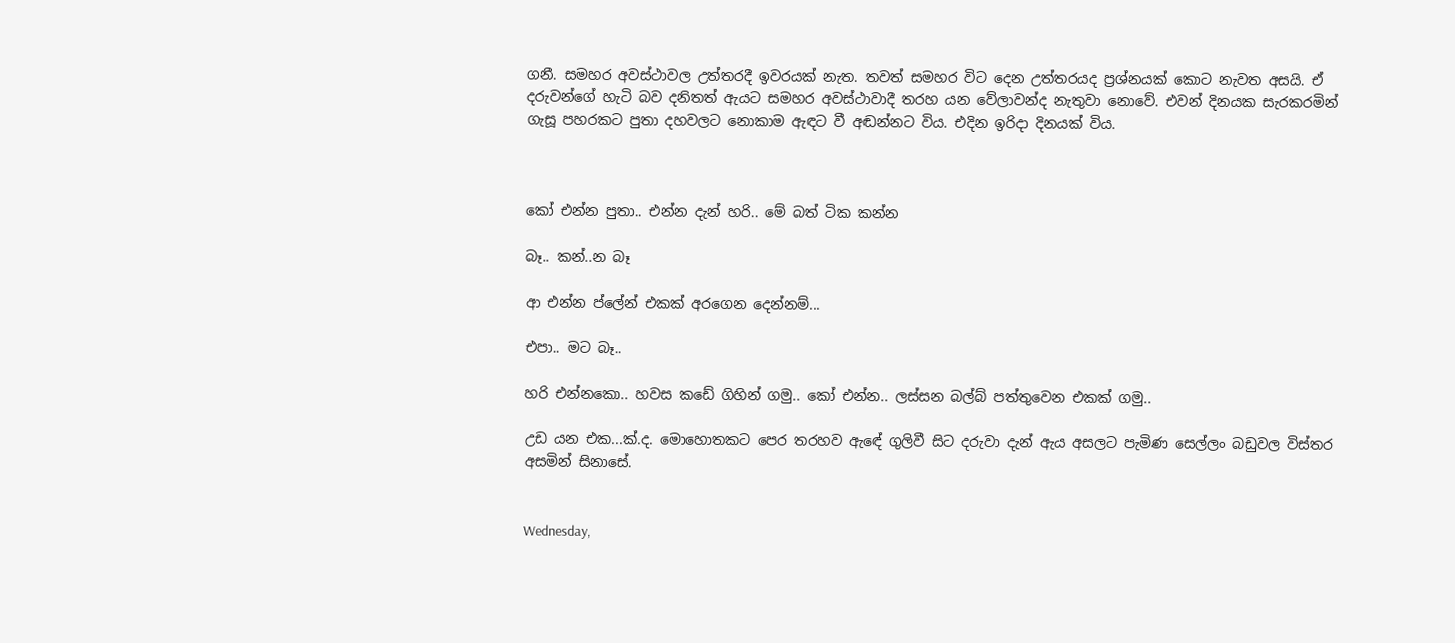ගනී. සමහර අවස්ථාවල උත්තරදී ඉවරයක් නැත. තවත් සමහර විට දෙන උත්තරයද ප්‍රශ්නයක් කොට නැවත අසයි. ඒ දරුවන්ගේ හැටි බව දනිතත් ඇයට සමහර අවස්ථාවාදී තරහ යන වේලාවන්ද නැතුවා නොවේ. එවන් දිනයක සැරකරමින් ගැසූ පහරකට පුතා දහවලට නොකාම ඇඳට වී අඬන්නට විය. එදින ඉරිදා දිනයක් විය.



කෝ එන්න පුතා.. එන්න දැන් හරි.. මේ බත් ටික කන්න

බෑ.. කන්..න බෑ

ආ එන්න ප්ලේන් එකක් අරගෙන දෙන්නම්...

එපා.. මට බෑ..

හරි එන්නකො.. හවස කඩේ ගිහින් ගමු.. කෝ එන්න.. ලස්සන බල්බ් පත්තුවෙන එකක් ගමු..

උඩ යන එක...ක්.ද. මොහොතකට පෙර තරහව ඇඳේ ගුලිවී සිට දරුවා දැන් ඇය අසලට පැමිණ සෙල්ලං බඩුවල විස්තර අසමින් සිනාසේ.


Wednesday,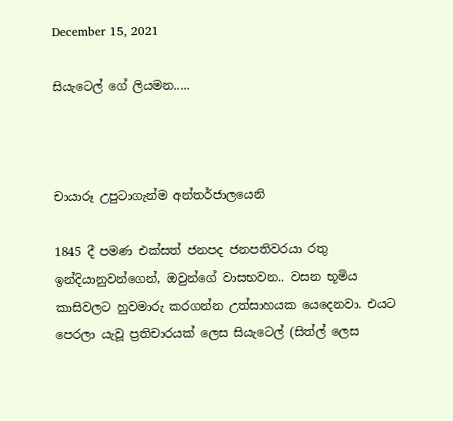December 15, 2021

සියැටෙල් ගේ ලියමන.....



චායාරූ උපුටාගැන්ම අන්තර්ජාලයෙනි

1845 දී පමණ එක්සත් ජනපද ජනපතිවරයා රතු ඉන්දියානුවන්ගෙන්, ඔවුන්ගේ වාසභවන.. වසන භූමිය කාසිවලට හුවමාරු කරගන්න උත්සාහයක යෙදෙනවා. එයට පෙරලා යැවූ ප්‍රතිචාරයක් ලෙස සියැටෙල් (සිත්ල් ලෙස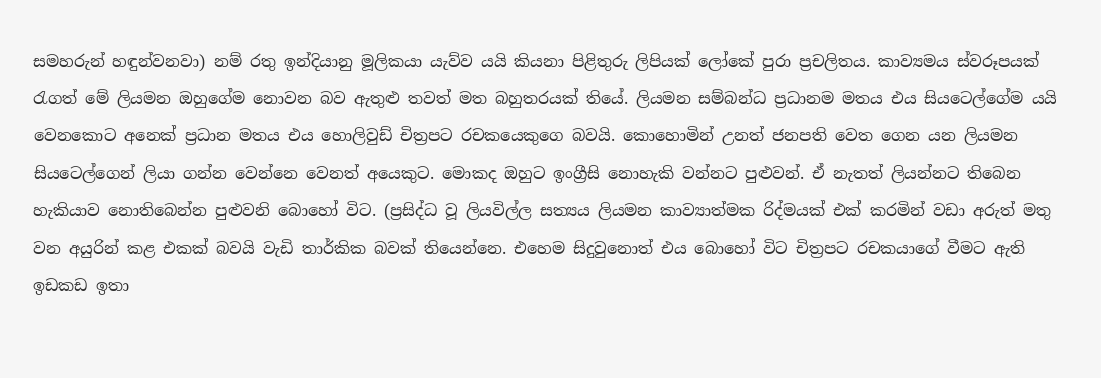සමහරුන් හඳුන්වනවා) නම් රතු ඉන්දියානු මූලිකයා යැව්ව යයි කියනා පිළිතුරු ලිපියක් ලෝකේ පුරා ප්‍රචලිතය. කාව්‍යමය ස්වරූපයක් රැගත් මේ ලියමන ඔහුගේම නොවන බව ඇතුළු තවත් මත බහුතරයක් තියේ. ලියමන සම්බන්ධ ප්‍රධානම මතය එය සියටෙල්ගේම යයි වෙනකොට අනෙක් ප්‍රධාන මතය එය හොලිවුඩ් චිත්‍රපට රචකයෙකුගෙ බවයි. කොහොමින් උනත් ජනපති වෙත ගෙන යන ලියමන සියටෙල්ගෙන් ලියා ගන්න වෙන්නෙ වෙනත් අයෙකුට. මොකද ඔහුට ඉංග්‍රීසි නොහැකි වන්නට පුළුවන්. ඒ නැතත් ලියන්නට තිබෙන හැකියාව නොතිබෙන්න පුළුවනි බොහෝ විට. (ප්‍රසිද්ධ වූ ලියවිල්ල සත්‍යය ලියමන කාව්‍යාත්මක රිද්මයක් එක් කරමින් වඩා අරුත් මතු වන අයුරින් කළ එකක් බවයි වැඩි තාර්කික බවක් තියෙන්නෙ. එහෙම සිදුවුනොත් එය බොහෝ විට චිත්‍රපට රචකයාගේ වීමට ඇති ඉඩකඩ ඉතා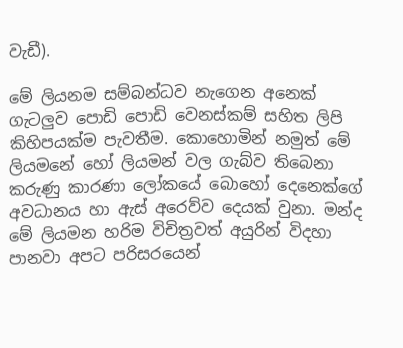වැඩී).

මේ ලියනම සම්බන්ධව නැගෙන අනෙක් ගැටලුව පොඩි පොඩි වෙනස්කම් සහිත ලිපි කිහිපයක්ම පැවතීම. කොහොමින් නමුත් මේ ලියමනේ හෝ ලියමන් වල ගැබ්ව තිබෙනා කරුණු කාරණා ලෝකයේ බොහෝ දෙනෙක්ගේ අවධානය හා ඇස් අරෙව්ව දෙයක් වුනා. මන්ද මේ ලියමන හරිම විචිත්‍රවත් අයුරින් විදහා පානවා අපට පරිසරයෙන්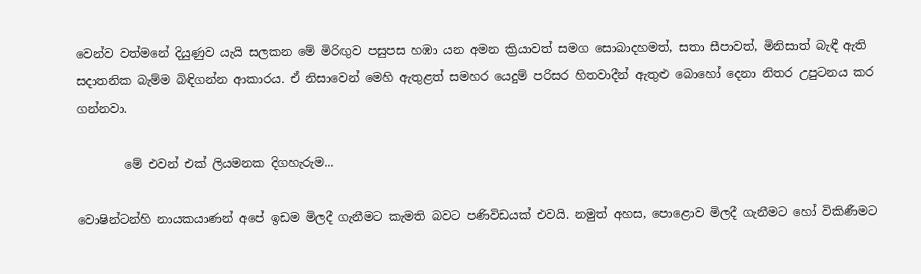වෙන්ව වත්මනේ දියුණුව යැයි සලකන මේ මිරිඟුව පසුපස හඹා යන අමන ක්‍රියාවත් සමග සොබාදහමත්, සතා සීපාවත්, මිනිසාත් බැඳී ඇති සදාතනික බැම්ම බිඳිගන්න ආකාරය. ඒ නිසාවෙන් මෙහි ඇතුළත් සමහර යෙදුම් පරිසර හිතවාදීන් ඇතුළු බොහෝ දෙනා නිතර උපුටනය කර ගන්නවා.

        මේ එවන් එක් ලියමනක දිගහැරුම...

වොෂින්ටන්හි නායකයාණන් අපේ ඉඩම මිලදී ගැනීමට කැමති බවට පණිවිඩයක් එවයි. නමුත් අහස, පොළොව මිලදී ගැනීමට හෝ විකිණීමට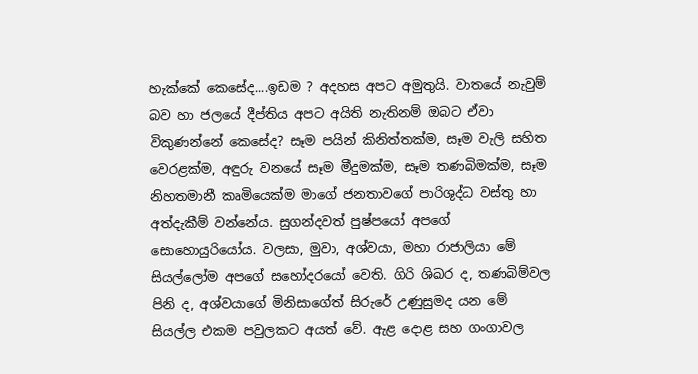හැක්කේ කෙසේද....ඉඩම ? අදහස අපට අමුතුයි. වාතයේ නැවුම් බව හා ජලයේ දීප්තිය අපට අයිති නැතිනම් ඔබට ඒවා විකුණන්නේ කෙසේද? සෑම පයින් කිනිත්තක්ම, සෑම වැලි සහිත වෙරළක්ම, අඳුරු වනයේ සෑම මීදුමක්ම, සෑම තණබිමක්ම, සෑම නිහතමානී කෘමියෙක්ම මාගේ ජනතාවගේ පාරිශුද්ධ වස්තු හා අත්දැකීම් වන්නේය. සුගන්දවත් පුෂ්පයෝ අපගේ සොහොයුරියෝය. වලසා, මුවා, අශ්වයා, මහා රාජාලියා මේ සියල්ලෝම අපගේ සහෝදරයෝ වෙති. ගිරි ශිඛර ද, තණබිම්වල පිනි ද, අශ්වයාගේ මිනිසාගේත් සිරුරේ උණුසුමද යන මේ සියල්ල එකම පවුලකට අයත් වේ. ඇළ දොළ සහ ගංගාවල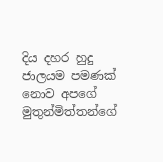දිය දහර හුදු ජාලයම පමණක් නොව අපගේ මුතුන්මිත්තන්ගේ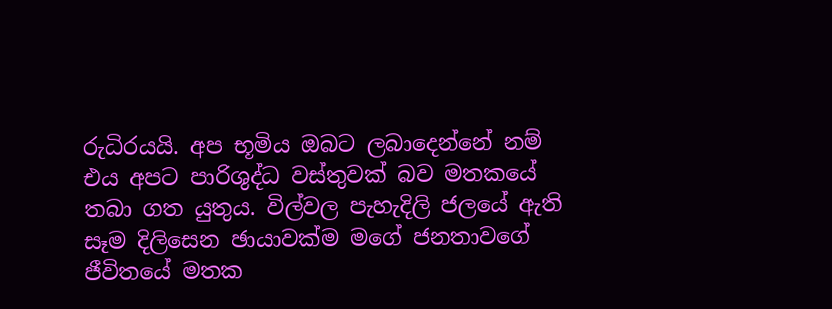රුධිරයයි. අප භූමිය ඔබට ලබාදෙන්නේ නම් එය අපට පාරිශුද්ධ වස්තුවක් බව මතකයේ තබා ගත යුතුය. විල්වල පැහැදිලි ජලයේ ඇති සෑම දිලිසෙන ඡායාවක්ම මගේ ජනතාවගේ ජීවිතයේ මතක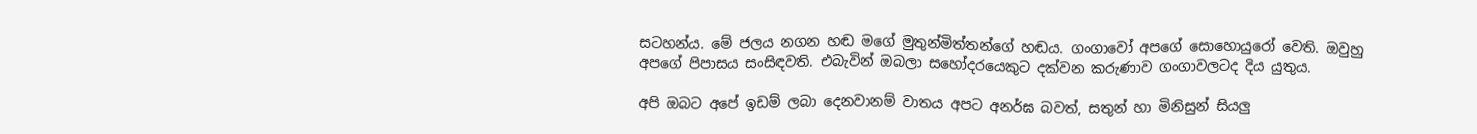සටහන්ය. මේ ජලය නගන හඬ මගේ මුතුන්මිත්තන්ගේ හඬය. ගංගාවෝ අපගේ සොහොයුරෝ වෙති. ඔවුහු අපගේ පිපාසය සංසිඳවති. එබැවින් ඔබලා සහෝදරයෙකුට දක්වන කරුණාව ගංගාවලටද දිය යුතුය.

අපි ඔබට අපේ ඉඩම් ලබා දෙනවානම් වාතය අපට අනර්ඝ බවත්, සතුන් හා මිනිසුන් සියලු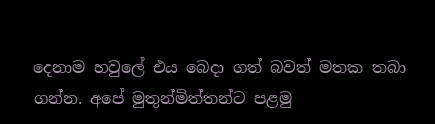දෙනාම හවුලේ එය බෙදා ගත් බවත් මතක තබා ගන්න. අපේ මුතුන්මිත්තන්ට පළමු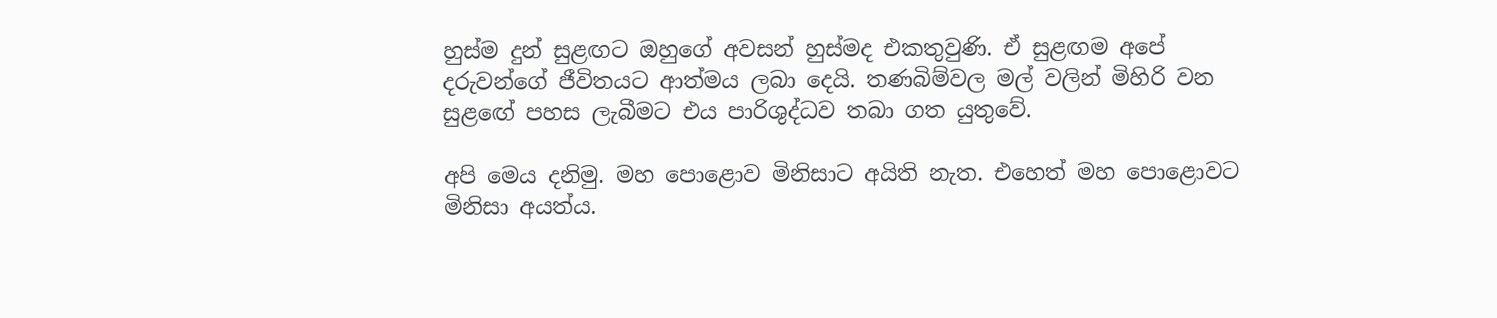හුස්ම දුන් සුළඟට ඔහුගේ අවසන් හුස්මද එකතුවුණි. ඒ සුළඟම අපේ දරුවන්ගේ ජීවිතයට ආත්මය ලබා දෙයි. තණබිම්වල මල් වලින් මිහිරි වන සුළඟේ පහස ලැබීමට එය පාරිශුද්ධව තබා ගත යුතුවේ.

අපි මෙය දනිමු. මහ පොළොව මිනිසාට අයිති නැත. එහෙත් මහ පොළොවට මිනිසා අයත්ය.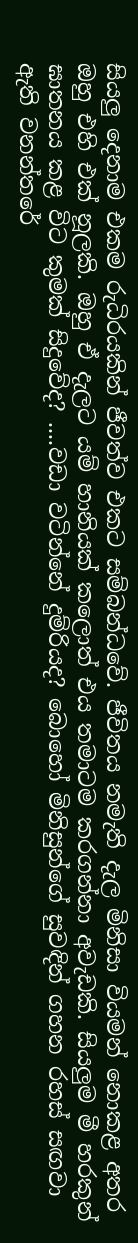සියලු දෙනාම එකම රුධිරයකින් ජීවත්ව එකට සම්බන්ධවේ. ජීවිතය නමැති දැල මිනිසා වියමන් නොකළ අතර ඔහු එහි එක් නූලකි. ඔහු ඒ දැලට යම් හානියක් කලොත් එය තමාටම කරගන්නා අවැඩකි. සියලුම මී හරකුන් ඝාතනය කළ විට කුමක් සිදුවේද? ....වඩා වටින්නේ දුම්රියද? බොහෝ මිනිසුන්ගේ සුවඳින් ගහන රහස් සඟවා ඇති වනන්තරේ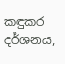කඳුකර දර්ශනය,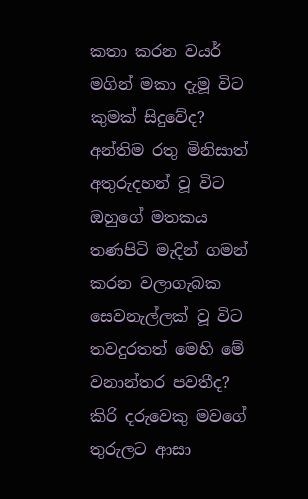කතා කරන වයර් මගින් මකා දැමූ විට කුමක් සිදුවේද? අන්තිම රතු මිනිසාත් අතුරුදහන් වූ විට ඔහුගේ මතකය තණපිටි මැදින් ගමන් කරන වලාගැබක සෙවනැල්ලක් වූ විට තවදුරතත් මෙහි මේ වනාන්තර පවතීද? කිරි දරුවෙකු මවගේ තුරුලට ආසා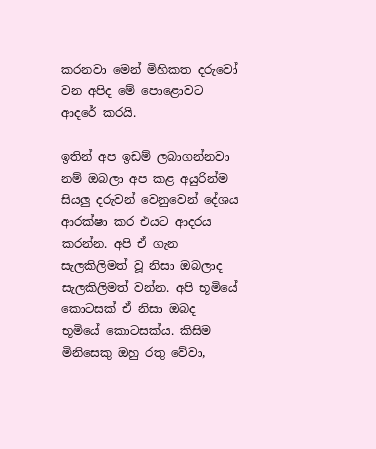කරනවා මෙන් මිහිකත දරුවෝ වන අපිද මේ පොළොවට ආදරේ කරයි.

ඉතින් අප ඉඩම් ලබාගන්නවා නම් ඔබලා අප කළ අයුරින්ම සියලු දරුවන් වෙනුවෙන් දේශය ආරක්ෂා කර එයට ආදරය කරන්න. අපි ඒ ගැන සැලකිලිමත් වූ නිසා ඔබලාද සැලකිලිමත් වන්න. අපි භූමියේ කොටසක් ඒ නිසා ඔබද භූමියේ කොටසක්ය. කිසිම මිනිසෙකු ඔහු රතු වේවා,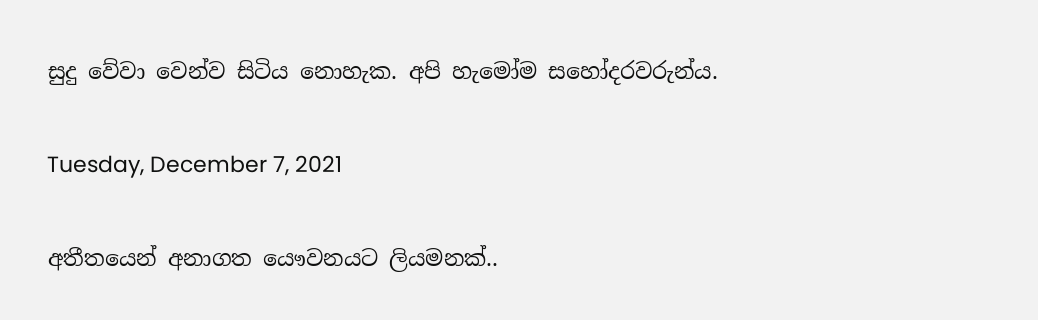සුදු වේවා වෙන්ව සිටිය නොහැක. අපි හැමෝම සහෝදරවරුන්ය.

Tuesday, December 7, 2021

අතීතයෙන් අනාගත යෞවනයට ලියමනක්..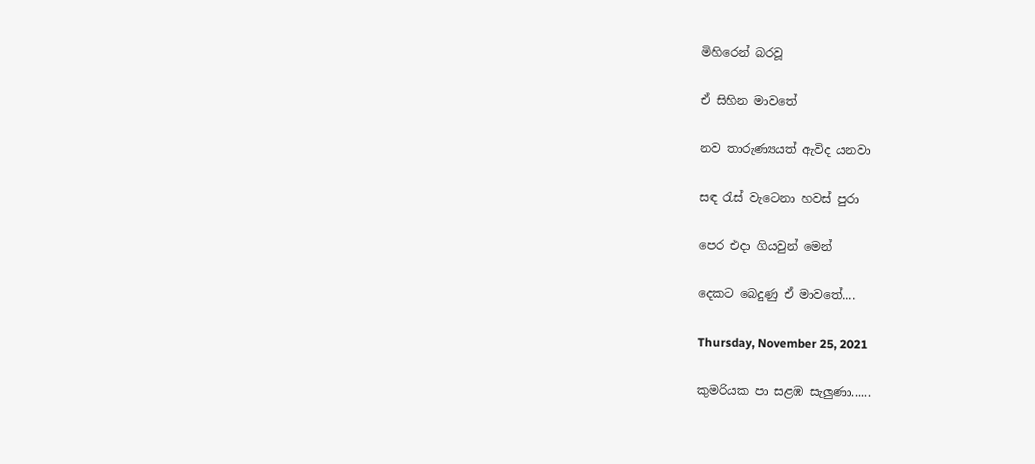මිහිරෙන් බරවූ

ඒ සිහින මාවතේ

නව තාරුණ්‍යයත් ඇවිද යනවා

සඳ රැස් වැටෙනා හවස් පුරා

පෙර එදා ගියවුන් මෙන්

දෙකට බෙදුණු ඒ මාවතේ....

Thursday, November 25, 2021

කුමරියක පා සළඹ සැලුණා......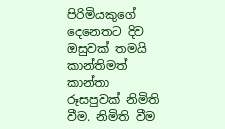පිරිමියකුගේ දෙනෙතට දිව ඔසුවක් තමයි කාන්තිමත් කාන්තා රූසපුවක් නිමිති වීම. නිමිති වීම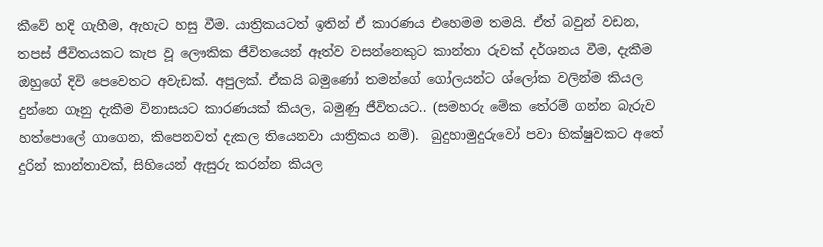කීවේ හදි ගැහීම, ඇහැට හසු වීම. යාත්‍රිකයටත් ඉතින් ඒ කාරණය එහෙමම තමයි. ඒත් බවුන් වඩන, තපස් ජීවිතයකට කැප වූ ලෞකික ජීවිතයෙන් ඈත්ව වසන්නෙකුට කාන්තා රුවක් දර්ශනය වීම, දැකීම ඔහුගේ දිවි පෙවෙතට අවැඩක්. අපුලක්. ඒකයි බමුණෝ තමන්ගේ ගෝලයන්ට ශ්ලෝක වලින්ම කියල දුන්නෙ ගෑනු දැකීම විනාසයට කාරණයක් කියල, බමුණු ජීවිතයට.. (සමහරු මේක තේරම් ගන්න බැරුව හත්පොලේ ගාගෙන, කිපෙනවත් දැකල තියෙනවා යාත්‍රිකය නම්).  බුදුහාමුදුරුවෝ පවා භික්ෂුවකට අතේ දුරින් කාන්තාවක්, සිහියෙන් ඇසුරු කරන්න කියල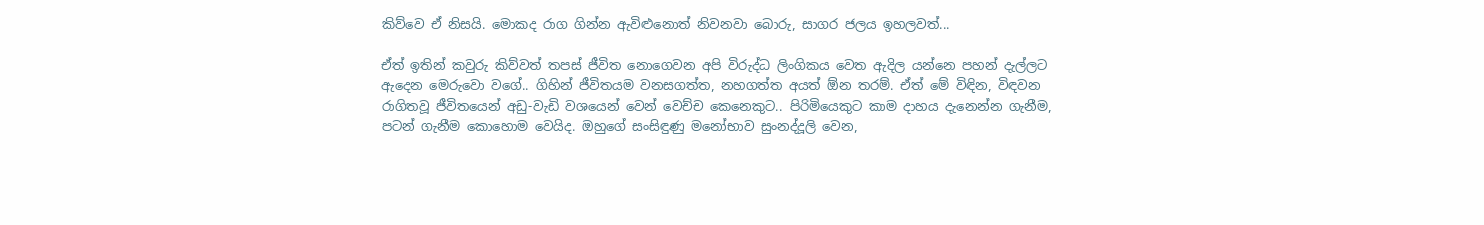කිව්වෙ ඒ නිසයි. මොකද රාග ගින්න ඇවිළුනොත් නිවනවා බොරු, සාගර ජලය ඉහලවත්...

ඒත් ඉතින් කවුරු කිව්වත් තපස් ජීවිත නොගෙවන අපි විරුද්ධ ලිංගිකය වෙත ඇදිල යන්නෙ පහන් දැල්ලට ඇදෙන මෙරුවො වගේ.. ගිහින් ජීවිතයම වනසගත්ත, නහගත්ත අයත් ඕන තරම්. ඒත් මේ විඳින, විඳවන රාගිතවූ ජීවිතයෙන් අඩු-වැඩි වශයෙන් වෙන් වෙච්ච කෙනෙකුට.. පිරිමියෙකුට කාම දාහය දැනෙන්න ගැනීම, පටන් ගැනීම කොහොම වෙයිද. ඔහුගේ සංසිඳුණු මනෝභාව සුංනද්දූලි වෙන,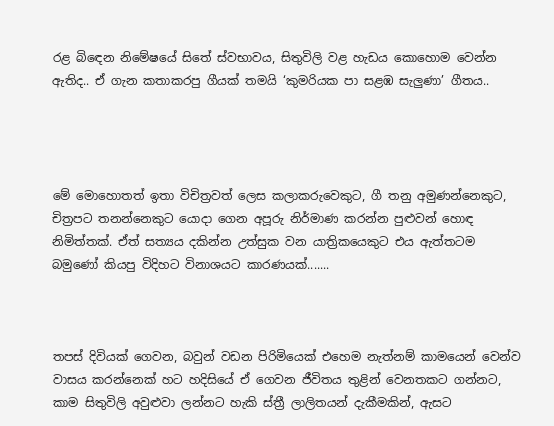රළ බිඳෙන නිමේෂයේ සිතේ ස්වභාවය, සිතුවිලි වළ හැඩය කොහොම වෙන්න ඇතිද.. ඒ ගැන කතාකරපු ගීයක් තමයි ‘කුමරියක පා සළඹ සැලුණා’ ගීතය..




මේ මොහොතත් ඉතා විචිත්‍රවත් ලෙස කලාකරුවෙකුට, ගී තනු අමුණන්නෙකුට, චිත්‍රපට තනන්නෙකුට යොදා ගෙන අපූරු නිර්මාණ කරන්න පුළුවන් හොඳ නිමිත්තක්. ඒත් සත්‍යය දකින්න උත්සුක වන යාත්‍රිකයෙකුට එය ඇත්තටම බමුණෝ කියපු විදිහට විනාශයට කාරණයක්.......



තපස් දිවියක් ගෙවන, බවුන් වඩන පිරිමියෙක් එහෙම නැත්නම් කාමයෙන් වෙන්ව වාසය කරන්නෙක් හට හදිසියේ ඒ ගෙවන ජීවිතය තුළින් වෙනතකට ගන්නට, කාම සිතුවිලි අවුළුවා ලන්නට හැකි ස්ත්‍රී ලාලිතයන් දැකීමකින්, ඇසට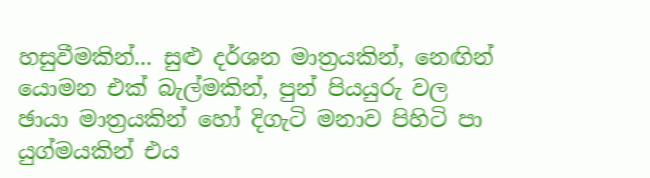හසුවීමකින්... සුළු දර්ශන මාත්‍රයකින්, නෙඟින් යොමන එක් බැල්මකින්, පුන් පියයුරු වල ඡායා මාත්‍රයකින් හෝ දිගැටි මනාව පිහිටි පා  යුග්මයකින් එය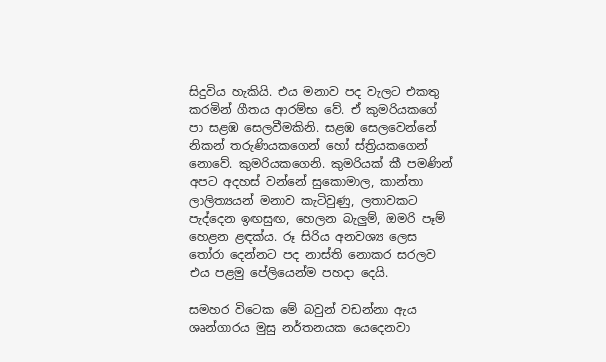සිදුවිය හැකියි. එය මනාව පද වැලට එකතු කරමින් ගීතය ආරම්භ වේ. ඒ කුමරියකගේ පා සළඹ සෙලවීමකිනි. සළඹ සෙලවෙන්නේ නිකන් තරුණියකගෙන් හෝ ස්ත්‍රියකගෙන් නොවේ. කුමරියකගෙනි. කුමරියක් කී පමණින් අපට අදහස් වන්නේ සුකොමාල, කාන්තා ලාලිත්‍යයන් මනාව කැටිවුණු, ලතාවකට පැද්දෙන ඉඟසුඟ, හෙලන බැලුම්, ඔමරි පෑම් හෙළන ළඳක්ය. රූ සිරිය අනවශ්‍ය ලෙස තෝරා දෙන්නට පද නාස්ති නොකර සරලව එය පළමු පේලියෙන්ම පහදා දෙයි.

සමහර විටෙක මේ බවුන් වඩන්නා ඇය ශෘන්ගාරය මුසු නර්තනයක යෙදෙනවා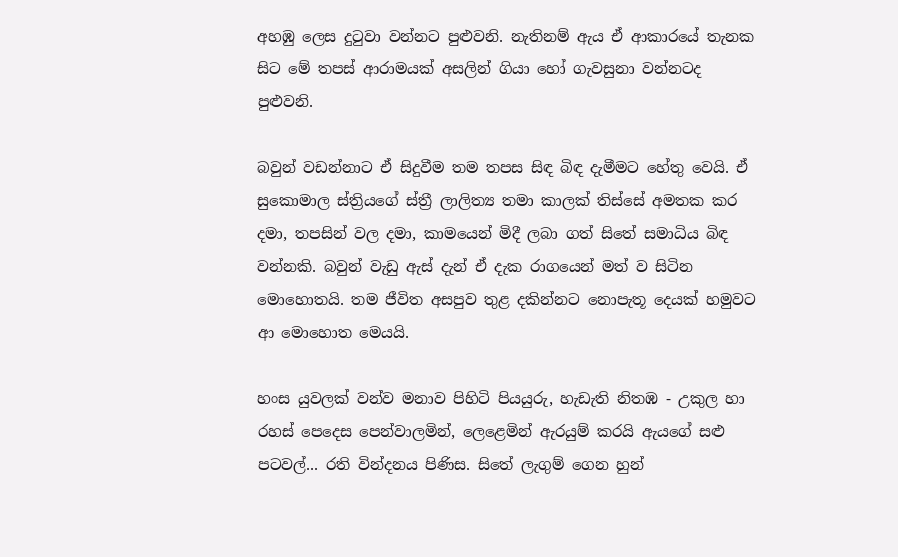අහඹු ලෙස දුටුවා වන්නට පුළුවනි. නැතිනම් ඇය ඒ ආකාරයේ තැනක සිට මේ තපස් ආරාමයක් අසලින් ගියා හෝ ගැවසුනා වන්නටද පුළුවනි.

බවුන් වඩන්නාට ඒ සිදුවීම තම තපස සිඳ බිඳ දැමීමට හේතු වෙයි. ඒ සුකොමාල ස්ත්‍රියගේ ස්ත්‍රී ලාලිත්‍ය තමා කාලක් තිස්සේ අමතක කර දමා, තපසින් වල දමා, කාමයෙන් මිදී ලබා ගත් සිතේ සමාධිය බිඳ වන්නකි. බවුන් වැඩු ඇස් දැන් ඒ දැක රාගයෙන් මත් ව සිටින මොහොතයි. තම ජීවිත අසපුව තුළ දකින්නට නොපැතූ දෙයක් හමුවට ආ මොහොත මෙයයි.

හංස යුවලක් වන්ව මනාව පිහිටි පියයුරු, හැඩැති නිතඹ - උකුල හා රහස් පෙදෙස පෙන්වාලමින්, ලෙළෙමින් ඇරයුම් කරයි ඇයගේ සළු පටවල්... රති වින්දනය පිණිස. සිතේ ලැගුම් ගෙන හුන්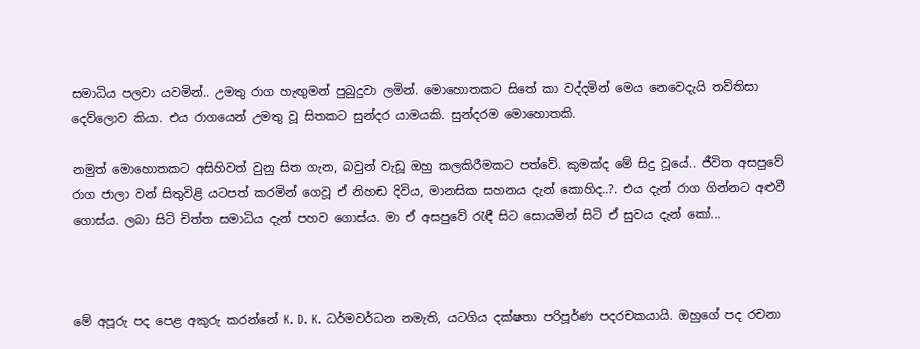සමාධිය පලවා යවමින්.. උමතු රාග හැඟුමන් පුබුදුවා ලමින්. මොහොතකට සිතේ කා වද්දමින් මෙය නෙවෙදැයි තව්තිසා දෙව්ලොව කියා. එය රාගයෙන් උමතු වූ සිතකට සුන්දර යාමයකි. සුන්දරම මොහොතකි.

නමුත් මොහොතකට අසිහිවත් වුනු සිත ගැන, බවුන් වැඩූ ඔහු කලකිරීමකට පත්වේ. කුමක්ද මේ සිදු වූයේ.. ජීවිත අසපුවේ රාග ජාලා වන් සිතුවිළි යටපත් කරමින් ගෙවූ ඒ නිහඬ දිවිය, මානසික සහනය දැන් කොහිද..?. එය දැන් රාග ගින්නට අළුවී ගොස්ය. ලබා සිටි චිත්ත සමාධිය දැන් පහව ගොස්ය. මා ඒ අසපුවේ රැඳී සිට සොයමින් සිටි ඒ සුවය දැන් කෝ...



මේ අපූරු පද පෙළ අකුරු කරන්නේ K. D. K. ධර්මවර්ධන නමැති, යටගිය දක්ෂතා පරිපූර්ණ පදරචකයායි. ඔහුගේ පද රචනා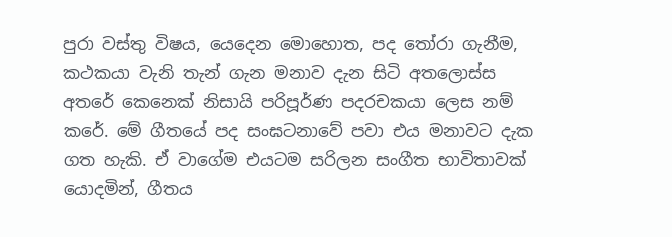පුරා වස්තු විෂය, යෙදෙන මොහොත, පද තෝරා ගැනීම, කථකයා වැනි තැන් ගැන මනාව දැන සිටි අතලොස්ස අතරේ කෙනෙක් නිසායි පරිපූර්ණ පදරචකයා ලෙස නම් කරේ. මේ ගීතයේ පද සංඝටනාවේ පවා එය මනාවට දැක ගත හැකි. ඒ වාගේම එයටම සරිලන සංගීත භාවිතාවක් යොදමින්, ගීතය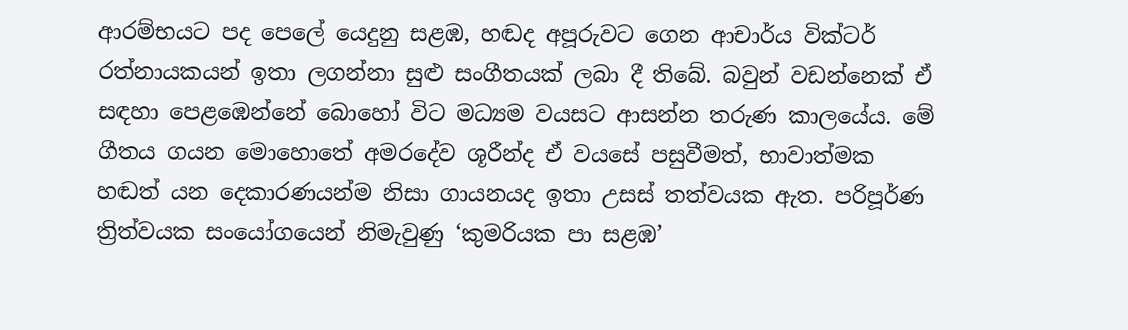ආරම්භයට පද පෙලේ යෙදුනු සළඹ, හඬද අපූරුවට ගෙන ආචාර්ය වික්ටර් රත්නායකයන් ඉතා ලගන්නා සුළු සංගීතයක් ලබා දී තිබේ. බවුන් වඩන්නෙක් ඒ සඳහා පෙළඹෙන්නේ බොහෝ විට මධ්‍යම වයසට ආසන්න තරුණ කාලයේය. මේ ගීතය ගයන මොහොතේ අමරදේව ශූරීන්ද ඒ වයසේ පසුවීමත්, භාවාත්මක හඬත් යන දෙකාරණයන්ම නිසා ගායනයද ඉතා උසස් තත්වයක ඇත. පරිපූර්ණ ත්‍රිත්වයක සංයෝගයෙන් නිමැවුණු ‘කුමරියක පා සළඹ’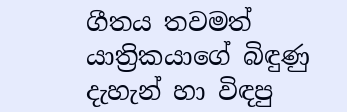ගීතය තවමත් යාත්‍රිකයාගේ බිඳුණු දැහැන් හා විඳපු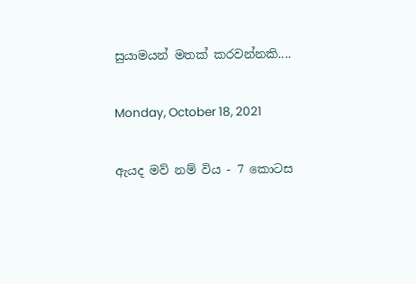සුයාමයන් මතක් කරවන්නකි....

Monday, October 18, 2021

ඇයද මව් නම් විය - 7 කොටස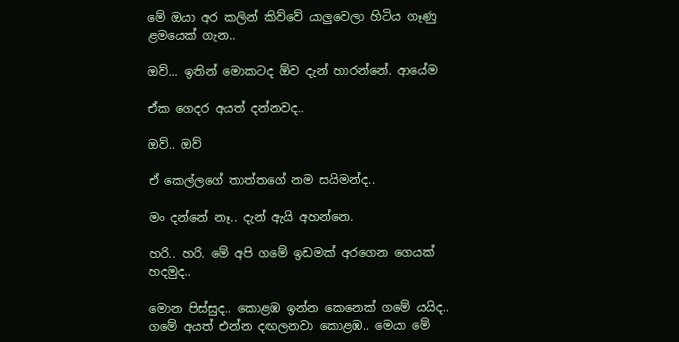මේ ඔයා අර කලින් කිව්වේ යාලුවෙලා හිටිය ගෑණු ළමයෙක් ගැන..

ඔව්... ඉතින් මොකටද ඕව දැන් හාරන්නේ. ආයේම

ඒක ගෙදර අයත් දන්නවද..

ඔව්.. ඔව්

ඒ කෙල්ලගේ තාත්තගේ නම සයිමන්ද..

මං දන්නේ නෑ.. දැන් ඇයි අහන්නෙ.

හරි.. හරි. මේ අපි ගමේ ඉඩමක් අරගෙන ගෙයක් හදමුද..

මොන පිස්සුද.. කොළඹ ඉන්න කෙනෙක් ගමේ යයිද.. ගමේ අයත් එන්න දඟලනවා කොළඹ.. මෙයා මේ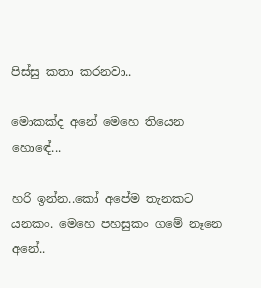පිස්සු කතා කරනවා..

මොකක්ද අනේ මෙහෙ තියෙන හොඳේ...

හරි ඉන්න..කෝ අපේම තැනකට යනකං. මෙහෙ පහසුකං ගමේ නෑනෙ අනේ..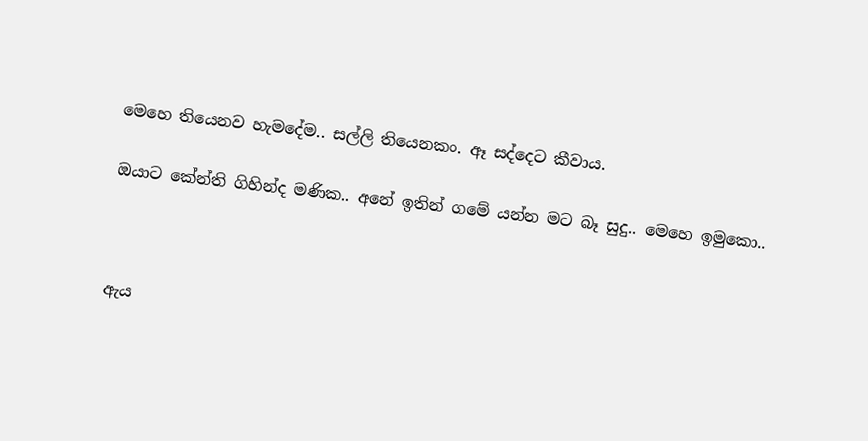මෙහෙ තියෙනව හැමදේම.. සල්ලි තියෙනකං. ඈ සද්දෙට කීවාය.

ඔයාට කේන්ති ගිහින්ද මණික.. අනේ ඉතින් ගමේ යන්න මට බෑ සුදු.. මෙහෙ ඉමුකො..



ඇය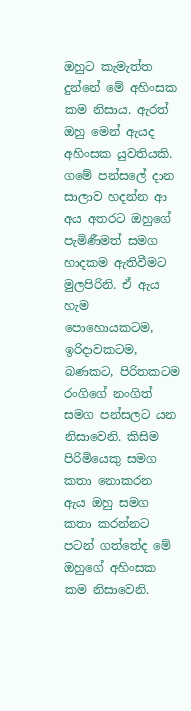ඔහුට කැමැත්ත දුන්නේ මේ අහිංසක කම නිසාය. ඇරත් ඔහු මෙන් ඇයද අහිංසක යුවතියකි. ගමේ පන්සලේ දාන සාලාව හදන්න ආ අය අතරට ඔහුගේ පැමිණීමත් සමග හාදකම ඇතිවීමට මුලපිරිනි. ඒ ඇය හැම පොහොයකටම, ඉරිදාවකටම, බණකට, පිරිතකටම රංගිගේ නංගිත් සමග පන්සලට යන නිසාවෙනි. කිසිම පිරිමියෙකු සමග කතා නොකරන ඇය ඔහු සමග කතා කරන්නට පටන් ගත්තේද මේ ඔහුගේ අහිංසක කම නිසාවෙනි.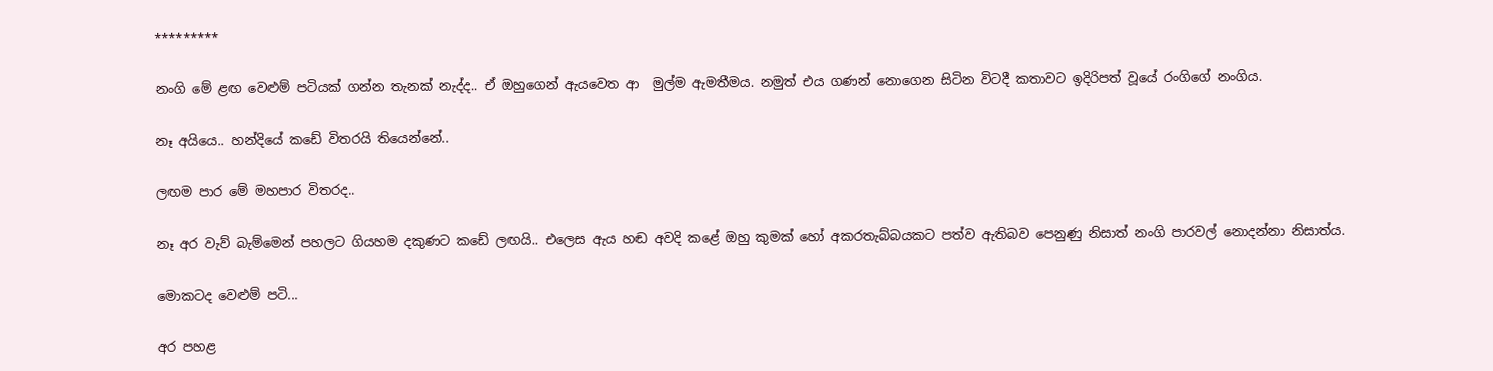*********

නංගි මේ ළඟ වෙළුම් පටියක් ගන්න තැනක් නැද්ද.. ඒ ඔහුගෙන් ඇයවෙත ආ  මුල්ම ඇමතීමය. නමුත් එය ගණන් නොගෙන සිටින විටදී කතාවට ඉදිරිපත් වූයේ රංගිගේ නංගිය.

නෑ අයියෙ.. හන්දියේ කඩේ විතරයි තියෙන්නේ..

ලඟම පාර මේ මහපාර විතරද..

නෑ අර වැව් බැම්මෙන් පහලට ගියහම දකුණට කඩේ ලඟයි.. එලෙස ඇය හඬ අවදි කළේ ඔහු කුමක් හෝ අකරතැබ්බයකට පත්ව ඇතිබව පෙනුණු නිසාත් නංගි පාරවල් නොදන්නා නිසාත්ය.

මොකටද වෙළුම් පටි...

අර පහළ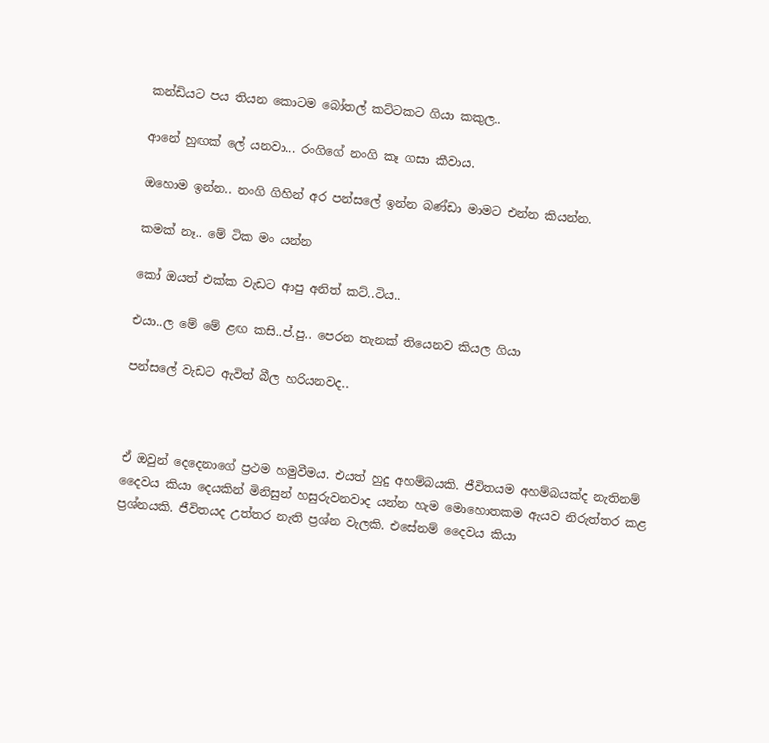කන්ඩියට පය තියන කොටම බෝතල් කට්ටකට ගියා කකුල..

ආනේ හුඟක් ලේ යනවා... රංගිගේ නංගි කෑ ගසා කීවාය.

ඔහොම ඉන්න.. නංගි ගිහින් අර පන්සලේ ඉන්න බණ්ඩා මාමට එන්න කියන්න.

කමක් නෑ.. මේ ටික මං යන්න

කෝ ඔයත් එක්ක වැඩට ආපු අනිත් කට්..ටිය..

එයා..ල මේ මේ ළඟ කසි..ප්.පු.. පෙරන තැනක් තියෙනව කියල ගියා

පන්සලේ වැඩට ඇවිත් බීල හරියනවද..



ඒ ඔවුන් දෙදෙනාගේ ප්‍රථම හමුවීමය. එයත් හුදු අහම්බයකි. ජීවිතයම අහම්බයක්ද නැතිනම් දෛවය කියා දෙයකින් මිනිසුන් හසුරුවනවාද යන්න හැම මොහොතකම ඇයව නිරුත්තර කළ ප්‍රශ්නයකි. ජීවිතයද උත්තර නැති ප්‍රශ්න වැලකි. එසේනම් දෛවය කියා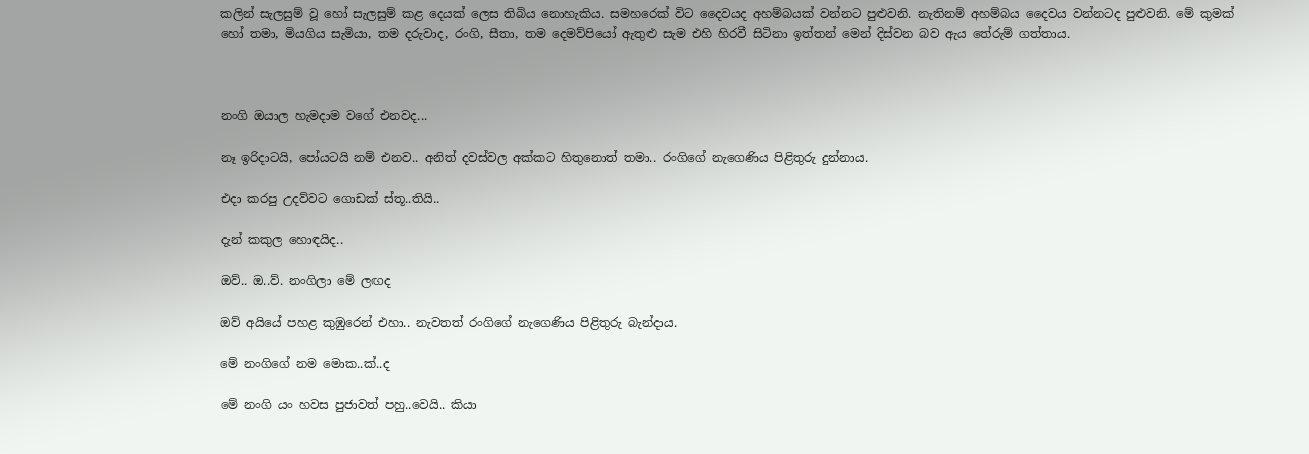කලින් සැලසුම් වූ හෝ සැලසුම් කළ දෙයක් ලෙස තිබිය නොහැකිය. සමහරෙක් විට දෛවයද අහම්බයක් වන්නට පුළුවනි. නැතිනම් අහම්බය දෛවය වන්නටද පුළුවනි. මේ කුමක් හෝ තමා, මියගිය සැමියා, තම දරුවාද, රංගි, සීතා, තම දෙමව්පියෝ ඇතුළු සැම එහි හිරවී සිටිනා ඉත්තන් මෙන් දිස්වන බව ඇය තේරුම් ගත්තාය.



නංගි ඔයාල හැමදාම වගේ එනවද...

නෑ ඉරිදාටයි, පෝයටයි නම් එනව.. අනිත් දවස්වල අක්කට හිතුනොත් තමා.. රංගිගේ නැගෙණිය පිළිතුරු දුන්නාය.

එදා කරපු උදව්වට ගොඩක් ස්තූ..තියි..

දැන් කකුල හොඳයිද..

ඔව්.. ඔ..ව්. නංගිලා මේ ලඟද

ඔව් අයියේ පහළ කුඹුරෙන් එහා.. නැවතත් රංගිගේ නැගෙණිය පිළිතුරු බැන්දාය.

මේ නංගිගේ නම මොක..ක්..ද

මේ නංගි යං හවස පුජාවත් පහු..වෙයි.. කියා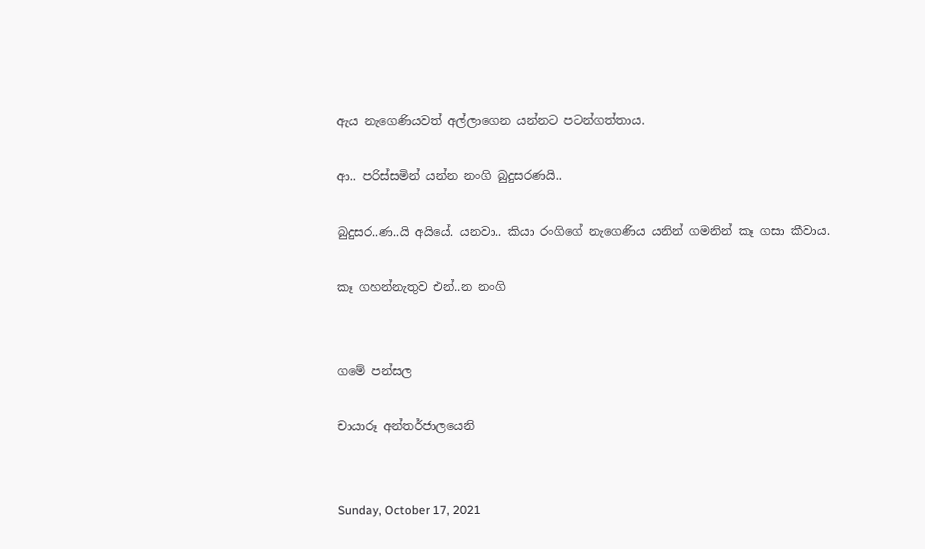ඇය නැගෙණියවත් අල්ලාගෙන යන්නට පටන්ගත්තාය.

ආ.. පරිස්සමින් යන්න නංගි බුදුසරණයි..

බුදුසර..ණ..යි අයියේ. යනවා.. කියා රංගිගේ නැගෙණිය යනින් ගමනින් කෑ ගසා කීවාය.

කෑ ගහන්නැතුව එන්..න නංගි


ගමේ පන්සල

චායාරූ අන්තර්ජාලයෙනි


Sunday, October 17, 2021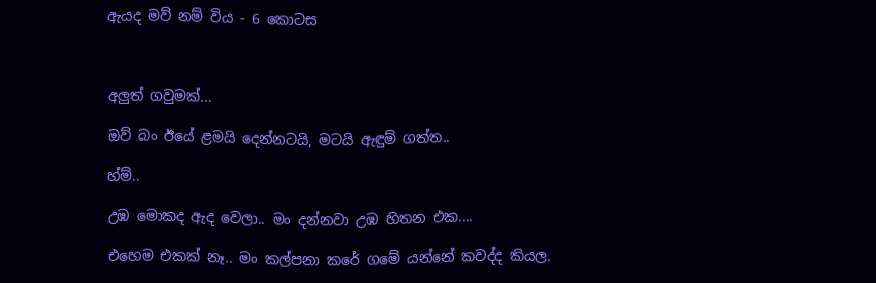ඇයද මව් නම් විය - 6 කොටස



අලුත් ගවුමක්...

ඔව් බං ඊයේ ළමයි දෙන්නටයි, මටයි ඇඳුම් ගත්ත..

හ්ම්..

උඹ මොකද ඇද වෙලා.. මං දන්නවා උඹ හිතන එක....

එහෙම එකක් නෑ.. මං කල්පනා කරේ ගමේ යන්නේ කවද්ද කියල.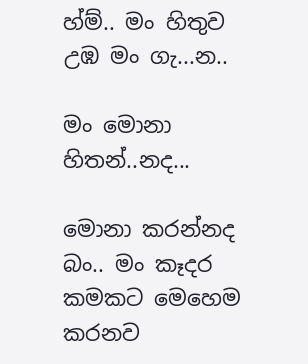හ්ම්.. මං හිතුව උඹ මං ගැ...න..

මං මොනා හිතන්..නද...

මොනා කරන්නද බං.. මං කෑදර කමකට මෙහෙම කරනව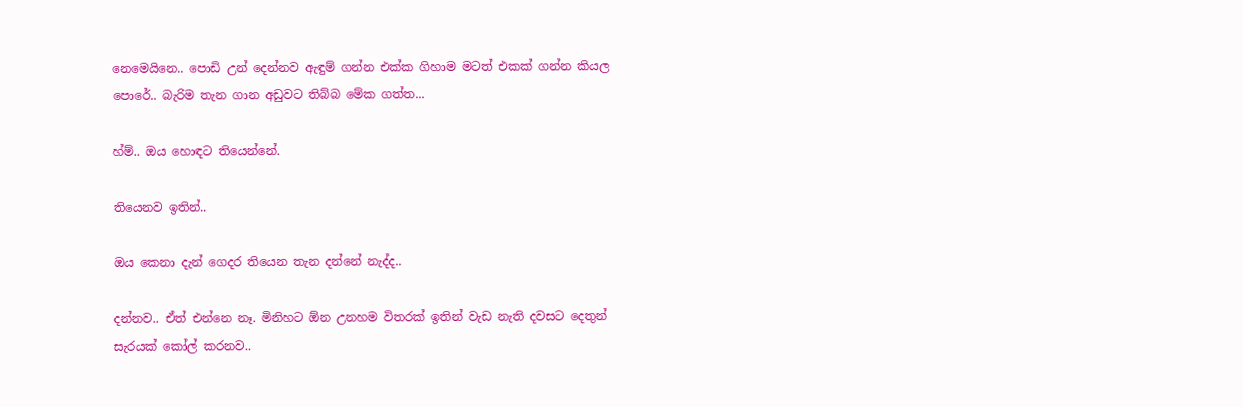නෙමෙයිනෙ.. පොඩි උන් දෙන්නව ඇඳුම් ගන්න එක්ක ගිහාම මටත් එකක් ගන්න කියල පොරේ.. බැරිම තැන ගාන අඩුවට තිබ්බ මේක ගත්ත...

හ්ම්.. ඔය හොඳට තියෙන්නේ.

තියෙනව ඉතින්..

ඔය කෙනා දැන් ගෙදර තියෙන තැන දන්නේ නැද්ද..

දන්නව.. ඒත් එන්නෙ නෑ. මිනිහට ඕන උනහම විතරක් ඉතින් වැඩ නැති දවසට දෙතුන් සැරයක් කෝල් කරනව..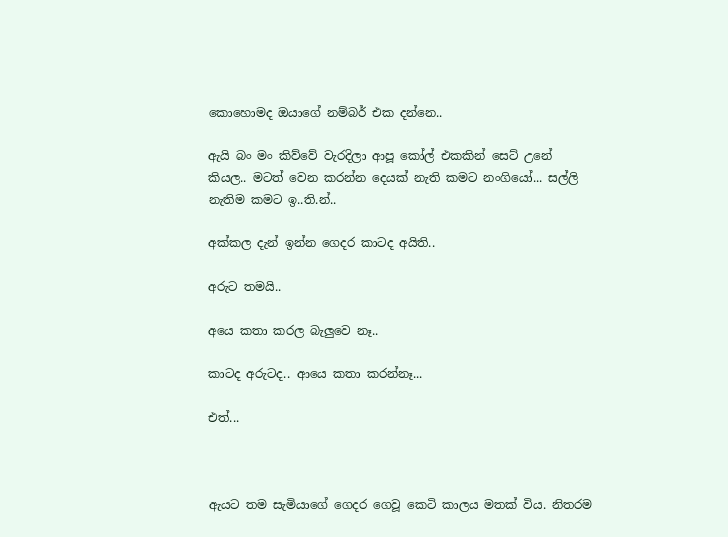කොහොමද ඔයාගේ නම්බර් එක දන්නෙ..

ඇයි බං මං කිව්වේ වැරදිලා ආපූ කෝල් එකකින් සෙට් උනේ කියල.. මටත් වෙන කරන්න දෙයක් නැති කමට නංගියෝ... සල්ලි නැතිම කමට ඉ..ති.න්..

අක්කල දැන් ඉන්න ගෙදර කාටද අයිති..

අරුට තමයි..

අයෙ කතා කරල බැලුවෙ නෑ..

කාටද අරුටද.. ආයෙ කතා කරන්නෑ...

එත්...



ඇයට තම සැමියාගේ ගෙදර ගෙවූ කෙටි කාලය මතක් විය. නිතරම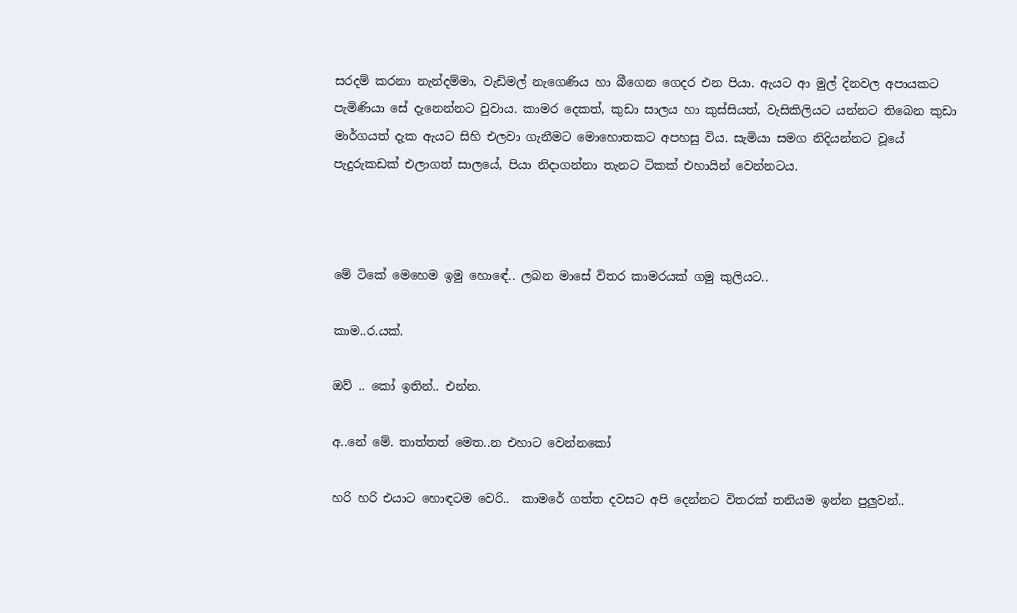සරදම් කරනා නැන්දම්මා, වැඩිමල් නැගෙණිය හා බීගෙන ගෙදර එන පියා. ඇයට ආ මුල් දිනවල අපායකට පැමිණියා සේ දැනෙන්නට වුවාය. කාමර දෙකත්, කුඩා සාලය හා කුස්සියත්, වැසිකිලියට යන්නට තිබෙන කුඩා මාර්ගයත් දැක ඇයට සිහි එලවා ගැනීමට මොහොතකට අපහසු විය. සැමියා සමග නිදියන්නට වූයේ පැදුරුකඩක් එලාගත් සාලයේ, පියා නිදාගන්නා තැනට ටිකක් එහායින් වෙන්නටය.



මේ ටිකේ මෙහෙම ඉමු හොඳේ.. ලබන මාසේ විතර කාමරයක් ගමු කුලියට..

කාම..ර.යක්.

ඔව් .. කෝ ඉතින්.. එන්න.

අ..නේ මේ. තාත්තත් මෙත..න එහාට වෙන්නකෝ

හරි හරි එයාට හොඳටම වෙරි..  කාමරේ ගත්ත දවසට අපි දෙන්නට විතරක් තනියම ඉන්න පුලුවන්..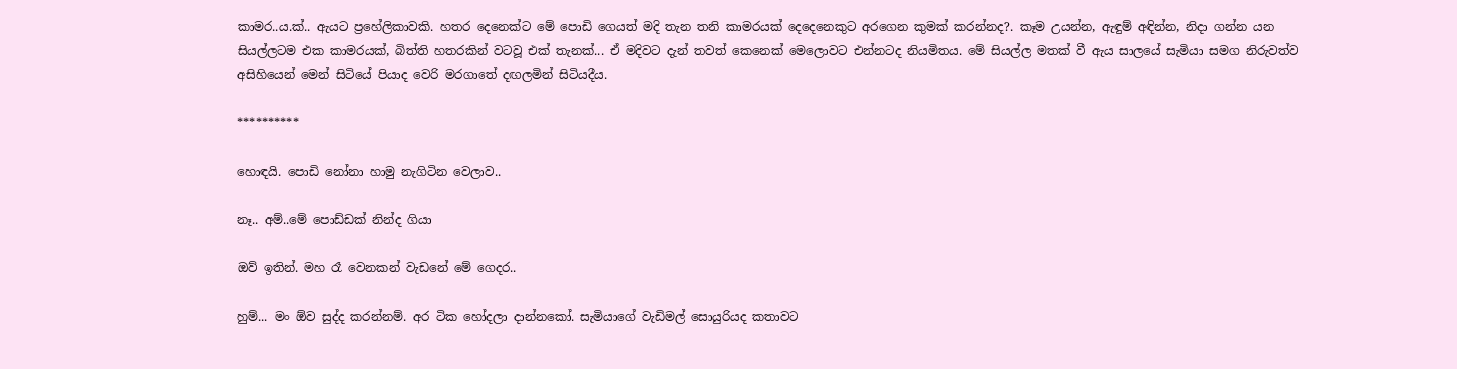කාමර..ය.ක්.. ඇයට ප්‍රහේලිකාවකි. හතර දෙනෙක්ට මේ පොඩි ගෙයත් මදි තැන තනි කාමරයක් දෙදෙනෙකුට අරගෙන කුමක් කරන්නද?. කෑම උයන්න, ඇඳුම් අඳින්න, නිදා ගන්න යන සියල්ලටම එක කාමරයක්, බිත්ති හතරකින් වටවූ එක් තැනක්... ඒ මදිවට දැන් තවත් කෙනෙක් මෙලොවට එන්නටද නියමිතය. මේ සියල්ල මතක් වී ඇය සාලයේ සැමියා සමග නිරුවත්ව අසිහියෙන් මෙන් සිටියේ පියාද වෙරි මරගාතේ දඟලමින් සිටියදීය.

**********

හොඳයි. පොඩි නෝනා හාමු නැගිටින වෙලාව..

නෑ.. අම්..මේ පොඩ්ඩක් නින්ද ගියා

ඔව් ඉතින්. මහ රෑ වෙනකන් වැඩනේ මේ ගෙදර..

හුම්... මං ඕව සුද්ද කරන්නම්. අර ටික හෝදලා දාන්නකෝ. සැමියාගේ වැඩිමල් සොයුරියද කතාවට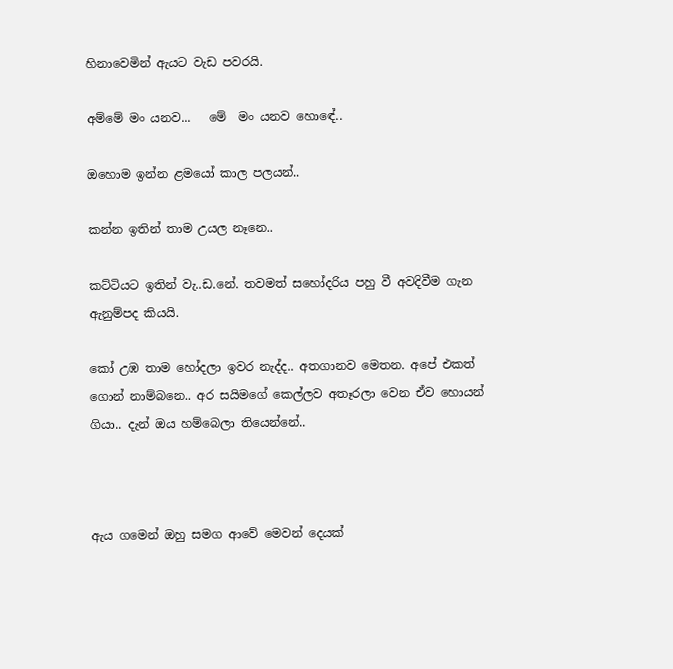හිනාවෙමින් ඇයට වැඩ පවරයි.

අම්මේ මං යනව...   මේ  මං යනව හොඳේ..

ඔහොම ඉන්න ළමයෝ කාල පලයන්..

කන්න ඉතින් තාම උයල නෑනෙ..

කට්ටියට ඉතින් වැ..ඩ.නේ. තවමත් සහෝදරිය පහු වී අවදිවීම ගැන ඇනුම්පද කියයි.

කෝ උඹ තාම හෝදලා ඉවර නැද්ද.. අතගානව මෙතන. අපේ එකත් ගොන් නාම්බනෙ.. අර සයිමගේ කෙල්ලව අතෑරලා වෙන ඒව හොයන් ගියා.. දැන් ඔය හම්බෙලා තියෙන්නේ..



ඇය ගමෙන් ඔහු සමග ආවේ මෙවන් දෙයක්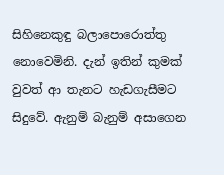සිහිනෙකුඳු බලාපොරොත්තු නොවෙමිනි. දැන් ඉතින් කුමක් වුවත් ආ තැනට හැඩගැසීමට සිදුවේ. ඇනුම් බැනුම් අසාගෙන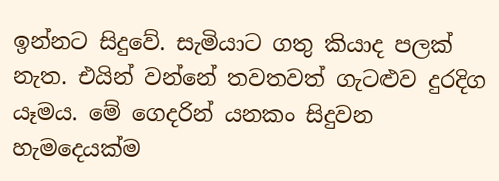ඉන්නට සිදුවේ. සැමියාට ගතු කියාද පලක් නැත. එයින් වන්නේ තවතවත් ගැට‍ළුව දුරදිග යෑමය. මේ ගෙදරින් යනකං සිදුවන හැමදෙයක්ම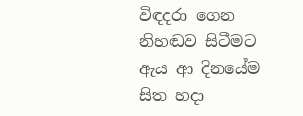විඳදරා ගෙන නිහඬව සිටීමට ඇය ආ දිනයේම සිත හදා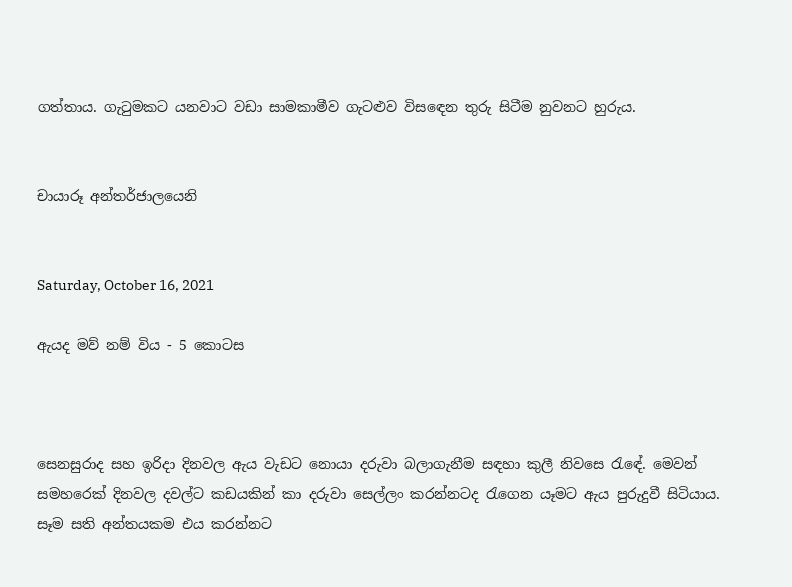ගත්තාය. ගැටුමකට යනවාට වඩා සාමකාමීව ගැට‍ළුව විසඳෙන තුරු සිටීම නුවනට හුරුය.


චායාරූ අන්තර්ජාලයෙනි


Saturday, October 16, 2021

ඇයද මව් නම් විය - 5 කොටස



සෙනසුරාද සහ ඉරිදා දිනවල ඇය වැඩට නොයා දරුවා බලාගැනීම සඳහා කුලී නිවසෙ රැඳේ. මෙවන් සමහරෙක් දිනවල දවල්ට කඩයකින් කා දරුවා සෙල්ලං කරන්නටද රැගෙන යෑමට ඇය පුරුදුවී සිටියාය. සෑම සති අන්තයකම එය කරන්නට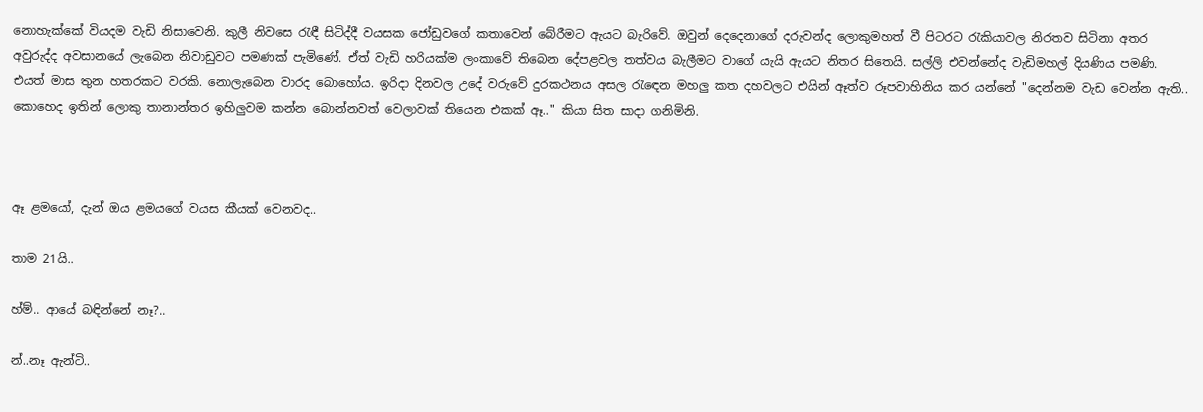නොහැක්කේ වියදම වැඩි නිසාවෙනි. කුලී නිවසෙ රැඳී සිටිද්දී වයසක ජෝඩුවගේ කතාවෙන් බේරීමට ඇයට බැරිවේ. ඔවුන් දෙදෙනාගේ දරුවන්ද ලොකුමහත් වී පිටරට රැකියාවල නිරතව සිටිනා අතර අවුරුද්ද අවසානයේ ලැබෙන නිවාඩුවට පමණක් පැමිණේ. ඒත් වැඩි හරියක්ම ලංකාවේ තිබෙන දේපළවල තත්වය බැලීමට වාගේ යැයි ඇයට නිතර සිතෙයි. සල්ලි එවන්නේද වැඩිමහල් දියණිය පමණි. එයත් මාස තුන හතරකට වරකි. නොලැබෙන වාරද බොහෝය. ඉරිදා දිනවල උදේ වරුවේ දුරකථනය අසල රැඳෙන මහලු කත දහවලට එයින් ඈත්ව රූපවාහිනිය කර යන්නේ "දෙන්නම වැඩ වෙන්න ඇති.. කොහෙද ඉතින් ලොකු තානාන්තර ඉහිලුවම කන්න බොන්නවත් වෙලාවක් තියෙන එකක් ඈ.." කියා සිත සාදා ගනිමිනි.



ඈ ළමයෝ, දැන් ඔය ළමයගේ වයස කීයක් වෙනවද..

තාම 21යි..

හ්ම්.. ආයේ බඳින්නේ නෑ?..

න්..නෑ ඇන්ටි..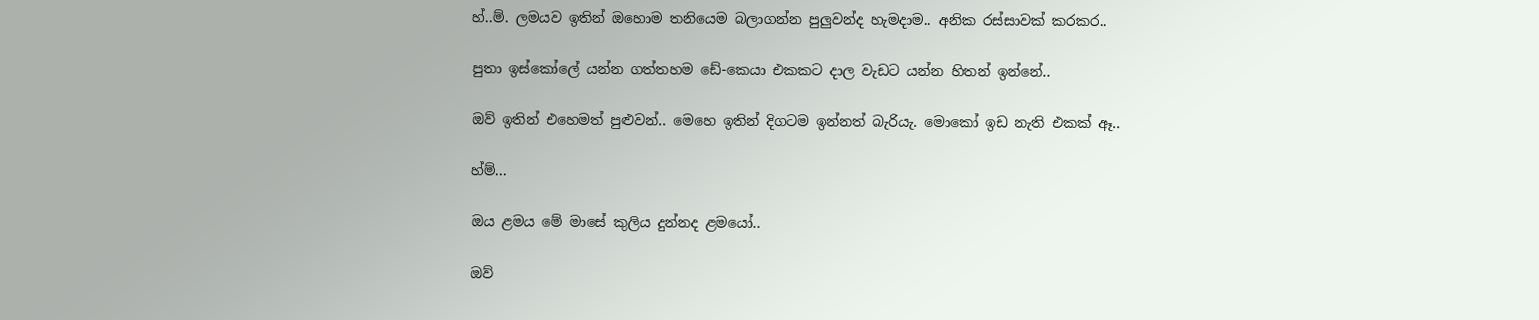හ්..ම්. ලමයව ඉතින් ඔහොම තනියෙම බලාගන්න පුලුවන්ද හැමදාම.. අනික රස්සාවක් කරකර..

පුතා ඉස්කෝලේ යන්න ගත්තහම ඩේ-කෙයා එකකට දාල වැඩට යන්න හිතන් ඉන්නේ..

ඔව් ඉතින් එහෙමත් පුළුවන්.. මෙහෙ ඉතින් දිගටම ඉන්නත් බැරියැ. මොකෝ ඉඩ නැති එකක් ඈ..

හ්ම්...

ඔය ළමය මේ මාසේ කුලිය දුන්නද ළමයෝ..

ඔව්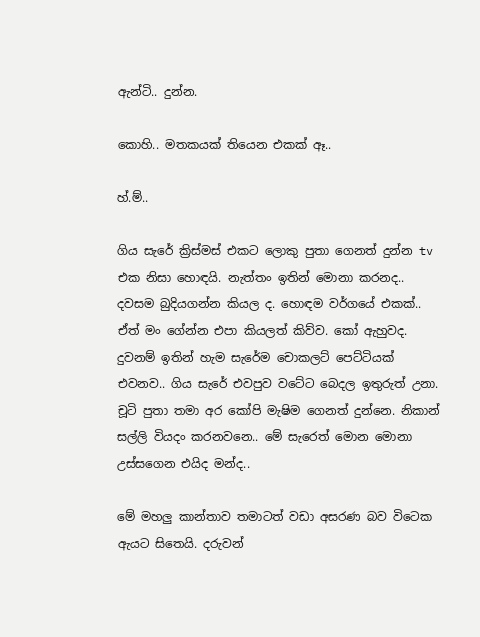ඇන්ටි.. දුන්න.

කොහි.. මතකයක් තියෙන එකක් ඈ..

හ්.ම්..

ගිය සැරේ ක්‍රිස්මස් එකට ලොකු පුතා ගෙනත් දුන්න tv එක නිසා හොඳයි. නැත්තං ඉතින් මොනා කරනද.. දවසම බුදියගන්න කියල ද. හොඳම වර්ගයේ එකක්.. ඒත් මං ගේන්න එපා කියලත් කිව්ව. කෝ ඇහුවද. දුවනම් ඉතින් හැම සැරේම චොකලට් පෙට්ටියක් එවනව.. ගිය සැරේ එවපුව වටේට බෙදල ඉතුරුත් උනා. චූටි පුතා තමා අර කෝපි මැෂිම ගෙනත් දුන්නෙ. නිකාන් සල්ලි වියදං කරනවනෙ.. මේ සැරෙත් මොන මොනා උස්සගෙන එයිද මන්ද..

මේ මහලු කාන්තාව තමාටත් වඩා අසරණ බව විටෙක ඇයට සිතෙයි. දරුවන්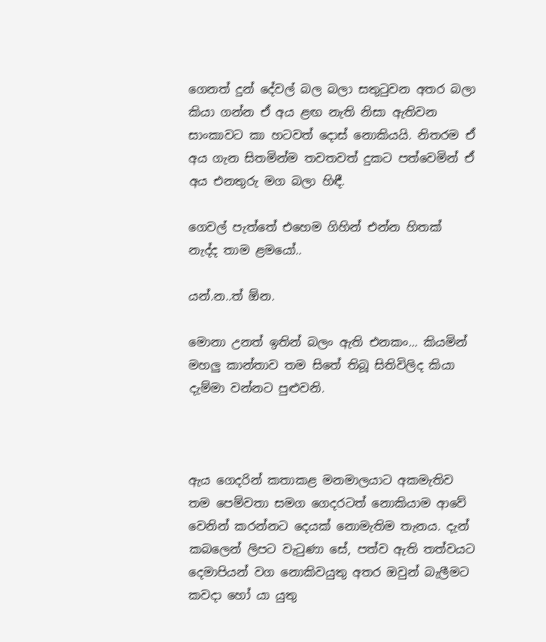ගෙනත් දුන් දේවල් බල බලා සතුටුවන අතර බලා කියා ගන්න ඒ අය ළඟ නැති නිසා ඇතිවන සාංකාවට කා හටවත් දොස් නොකියයි. නිතරම ඒ අය ගැන සිතමින්ම තවතවත් දුකට පත්වෙමින් ඒ අය එනතුරු මග බලා හිඳී.

ගෙවල් පැත්තේ එහෙම ගිහින් එන්න හිතක් නැද්ද තාම ළමයෝ..

යන්.න..ත් ඕන.

මොනා උනත් ඉතින් බලං ඇති එනකං... කියමින් මහලු කාන්තාව තම සිතේ තිබූ සිතිවිලිද කියා දැම්මා වන්නට පුළුවනි.



ඇය ගෙදරින් කතාකළ මනමාලයාට අකමැතිව තම පෙම්වතා සමග ගෙදරටත් නොකියාම ආවේ වෙනින් කරන්නට දෙයක් නොමැතිම තැනය. දැන් කබලෙන් ලිපට වැටුණා සේ, පත්ව ඇති තත්වයට දෙමාපියන් වග නොකිවයුතු අතර ඔවුන් බැලීමට කවදා හෝ යා යුතු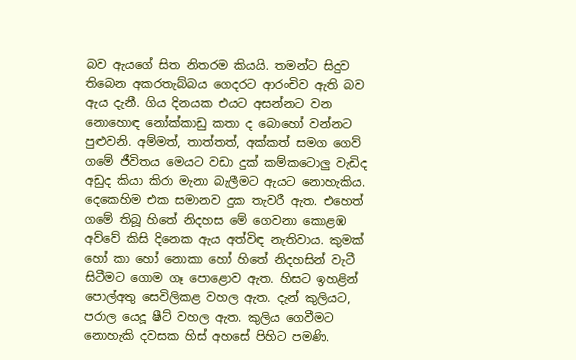බව ඇයගේ සිත නිතරම කියයි. තමන්ට සිදුව තිබෙන අකරතැබ්බය ගෙදරට ආරංචිව ඇති බව ඇය දැනී. ගිය දිනයක එයට අසන්නට වන නොහොඳ නෝක්කාඩු කතා ද බොහෝ වන්නට පුළුවනි. අම්මත්, තාත්තත්, අක්කත් සමග ගෙව් ගමේ ජීවිතය මෙයට වඩා දුක් කම්කටොලු වැඩිද අඩුද කියා කිරා මැනා බැලීමට ඇයට නොහැකිය. දෙකෙහිම එක සමානව දුක තැවරී ඇත. එහෙත් ගමේ තිබූ හිතේ නිදහස මේ ගෙවනා කොළඹ අව්වේ කිසි දිනෙක ඇය අත්විඳ නැතිවාය. කුමක් හෝ කා හෝ නොකා හෝ හිතේ නිදහසින් වැටී සිටීමට ගොම ගෑ පොළොව ඇත. හිසට ඉහළින් පොල්අතු සෙවිලිකළ වහල ඇත. දැන් කුලියට, පරාල යෙදූ ෂීට් වහල ඇත. කුලිය ගෙවීමට නොහැකි දවසක හිස් අහසේ පිහිට පමණි.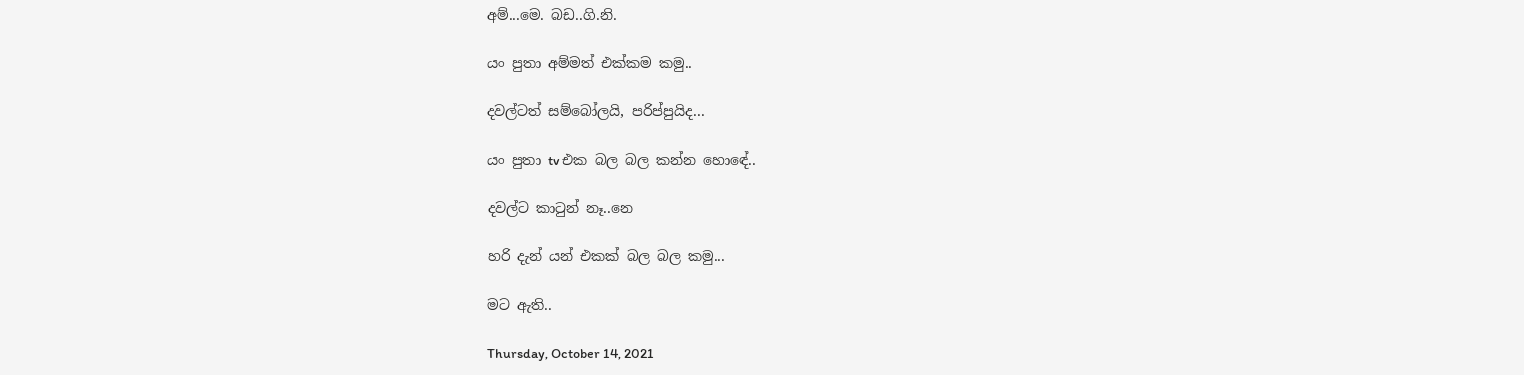අම්...මෙ. බඩ..ගි.නි.

යං පුතා අම්මත් එක්කම කමු..

දවල්ටත් සම්බෝලයි, පරිප්පුයිද...

යං පුතා tv එක බල බල කන්න හොඳේ..

දවල්ට කාටුන් නෑ..නෙ

හරි දැන් යන් එකක් බල බල කමු...

මට ඇති..

Thursday, October 14, 2021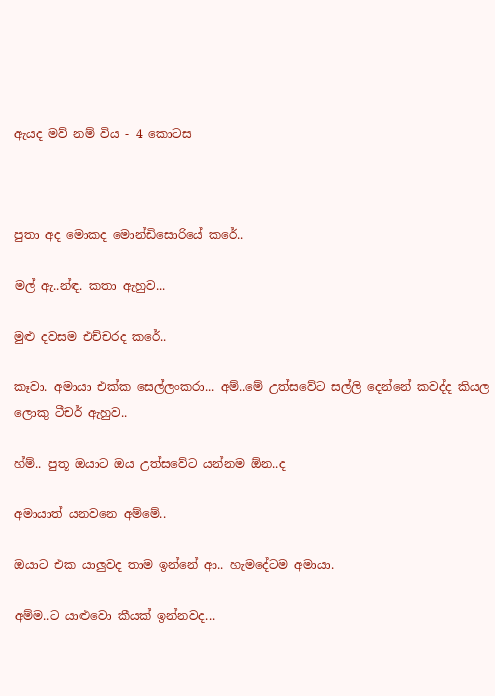ඇයද මව් නම් විය - 4 කොටස



පුතා අද මොකද මොන්ඩිසොරියේ කරේ..

මල් ඇ..න්ඳ. කතා ඇහුව...

මුළු දවසම එච්චරද කරේ..

කෑවා. අමායා එක්ක සෙල්ලංකරා... අම්..මේ උත්සවේට සල්ලි දෙන්නේ කවද්ද කියල ලොකු ටීචර් ඇහුව..

හ්ම්.. පුතූ ඔයාට ඔය උත්සවේට යන්නම ඕන..ද

අමායාත් යනවනෙ අම්මේ..

ඔයාට එක යාලුවද තාම ඉන්නේ ආ.. හැමදේටම අමායා.

අම්ම..ට යාළුවො කීයක් ඉන්නවද...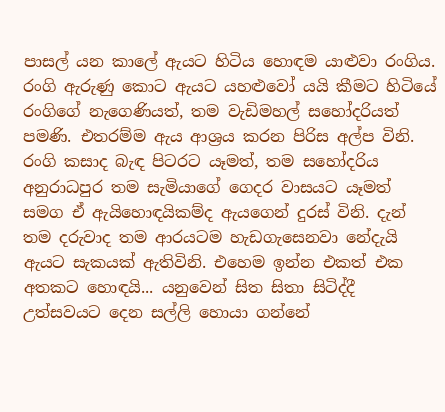පාසල් යන කාලේ ඇයට හිටිය හොඳම යාළුවා රංගිය. රංගි ඇරුණු කොට ඇයට යහළුවෝ යයි කීමට හිටියේ රංගිගේ නැගෙණියත්, තම වැඩිමහල් සහෝදරියත් පමණි. එතරම්ම ඇය ආශ්‍රය කරන පිරිස අල්ප විනි. රංගි කසාද බැඳ පිටරට යෑමත්, තම සහෝදරිය අනුරාධපුර තම සැමියාගේ ගෙදර වාසයට යෑමත් සමග ඒ ඇයිහොඳයිකම්ද ඇයගෙන් දුරස් විනි. දැන් තම දරුවාද තම ආරයටම හැඩගැසෙනවා නේදැයි ඇයට සැකයක් ඇතිවිනි. එහෙම ඉන්න එකත් එක අතකට හොඳයි... යනුවෙන් සිත සිතා සිටිද්දී උත්සවයට දෙන සල්ලි හොයා ගන්නේ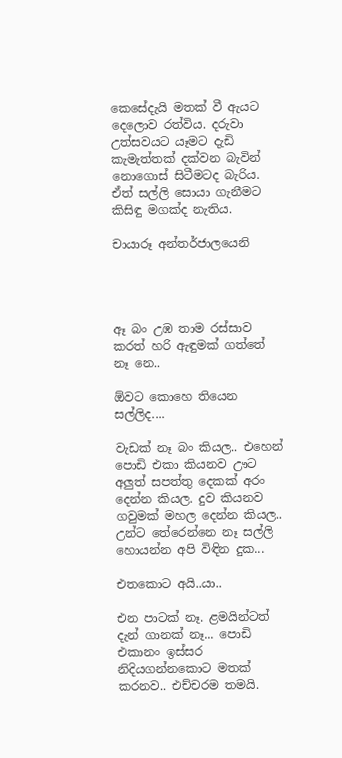කෙසේදැයි මතක් වී ඇයට දෙලොව රත්විය. දරුවා උත්සවයට යෑමට දැඩි කැමැත්තක් දක්වන බැවින් නොගොස් සිටීමටද බැරිය. ඒත් සල්ලි සොයා ගැනීමට කිසිඳු මගක්ද නැතිය.

චායාරූ අන්තර්ජාලයෙනි




ඈ බං උඹ තාම රස්සාව කරත් හරි ඇඳුමක් ගත්තේ නෑ නෙ..

ඕවට කොහෙ තියෙන සල්ලිද....

වැඩක් නෑ බං කියල.. එහෙන් පොඩි එකා කියනව ඌට අලුත් සපත්තු දෙකක් අරං දෙන්න කියල. දුව කියනව ගවුමක් මහල දෙන්න කියල.. උන්ට තේරෙන්නෙ නෑ සල්ලි හොයන්න අපි විඳින දුක...

එතකොට අයි..යා..

එන පාටක් නෑ. ළමයින්ටත් දැන් ගානක් නෑ... පොඩි එකානං ඉස්සර නිදියගන්නකොට මතක් කරනව.. එච්චරම තමයි.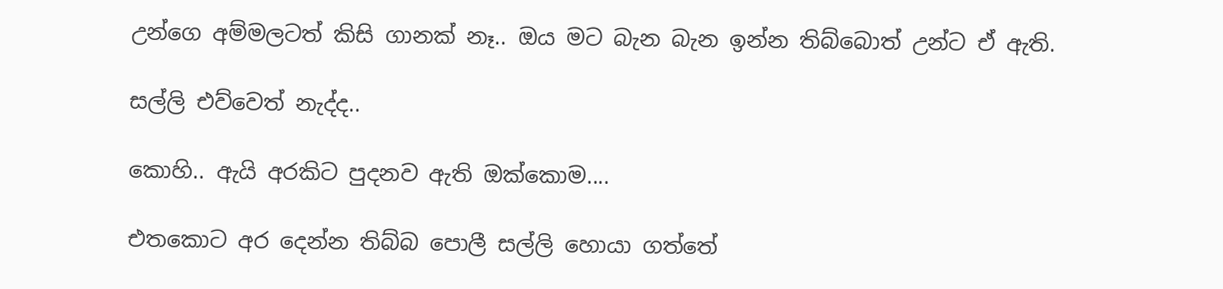උන්ගෙ අම්මලටත් කිසි ගානක් නෑ.. ඔය මට බැන බැන ඉන්න තිබ්බොත් උන්ට ඒ ඇති.

සල්ලි එව්වෙත් නැද්ද..

කොහි.. ඇයි අරකිට පුදනව ඇති ඔක්කොම....

එතකොට අර දෙන්න තිබ්බ පොලී සල්ලි හොයා ගත්තේ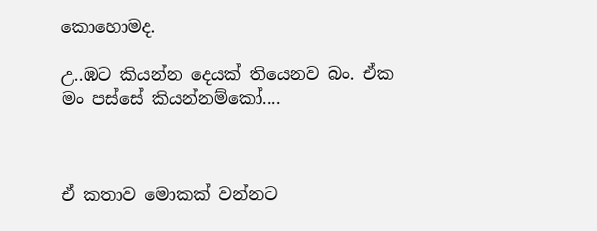කොහොමද.

උ..ඹට කියන්න දෙයක් තියෙනව බං. ඒක මං පස්සේ කියන්නම්කෝ....



ඒ කතාව මොකක් වන්නට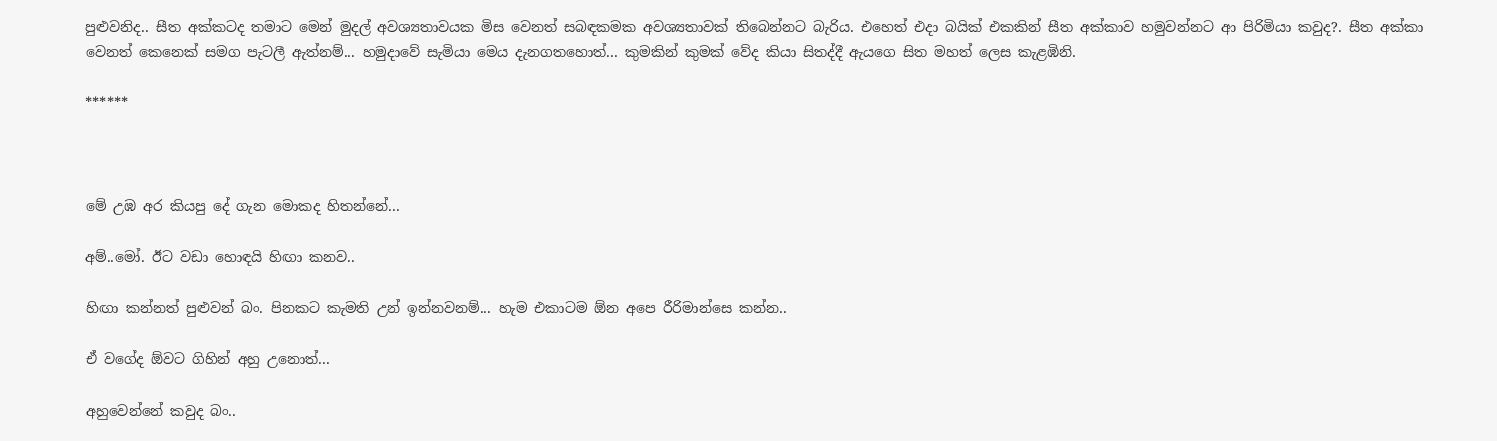පුළුවනිද.. සීත අක්කටද තමාට මෙන් මුදල් අවශ්‍යතාවයක මිස වෙනත් සබඳකමක අවශ්‍යතාවක් තිබෙන්නට බැරිය. එහෙත් එදා බයික් එකකින් සීත අක්කාව හමුවන්නට ආ පිරිමියා කවුද?. සීත අක්කා වෙනත් කෙනෙක් සමග පැටලී ඇත්නම්... හමුදාවේ සැමියා මෙය දැනගතහොත්... කුමකින් කුමක් වේද කියා සිතද්දී ඇයගෙ සිත මහත් ලෙස කැළඹිනි.

******



මේ උඹ අර කියපු දේ ගැන මොකද හිතන්නේ...

අම්..මෝ. ඊට වඩා හොඳයි හිඟා කනව..

හිඟා කන්නත් පුළුවන් බං. පිනකට කැමති උන් ඉන්නවනම්... හැම එකාටම ඕන අපෙ රීරිමාන්සෙ කන්න..

ඒ වගේද ඕවට ගිහින් අහු උනොත්...

අහුවෙන්නේ කවුද බං..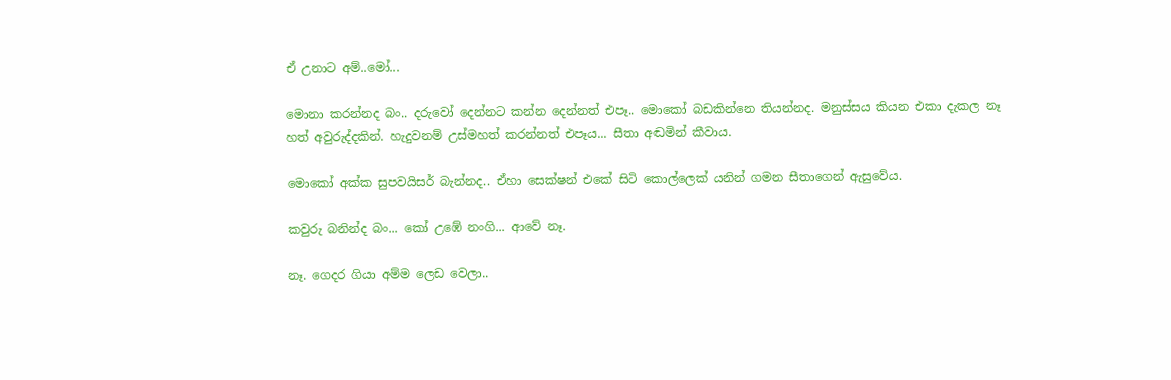ඒ උනාට අම්..මෝ...

මොනා කරන්නද බං.. දරුවෝ දෙන්නට කන්න දෙන්නත් එපෑ.. මොකෝ බඩකින්නෙ තියන්නද. මනුස්සය කියන එකා දැකල නෑ හත් අවුරුද්දකින්. හැදුවනම් උස්මහත් කරන්නත් එපෑය... සීතා අඬමින් කීවාය.

මොකෝ අක්ක සුපවයිසර් බැන්නද.. ඒහා සෙක්ෂන් එකේ සිටි කොල්ලෙක් යනින් ගමන සීතාගෙන් ඇසුවේය.

කවුරු බනින්ද බං... කෝ උඹේ නංගි... ආවේ නෑ.

නෑ. ගෙදර ගියා අම්ම ලෙඩ වෙලා..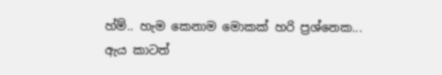හ්ම්.. හැම කෙනාම මොකක් හරි ප්‍රශ්නෙක... ඇය කාටත්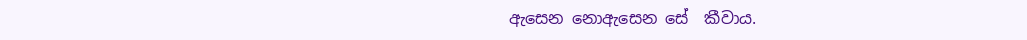ඇසෙන නොඇසෙන සේ  කීවාය.